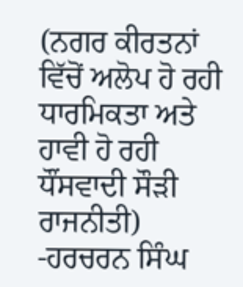(ਨਗਰ ਕੀਰਤਨਾਂ ਵਿੱਚੋਂ ਅਲੋਪ ਹੋ ਰਹੀ ਧਾਰਮਿਕਤਾ ਅਤੇ ਹਾਵੀ ਹੋ ਰਹੀ ਧੌਂਸਵਾਦੀ ਸੌੜੀ ਰਾਜਨੀਤੀ)
-ਹਰਚਰਨ ਸਿੰਘ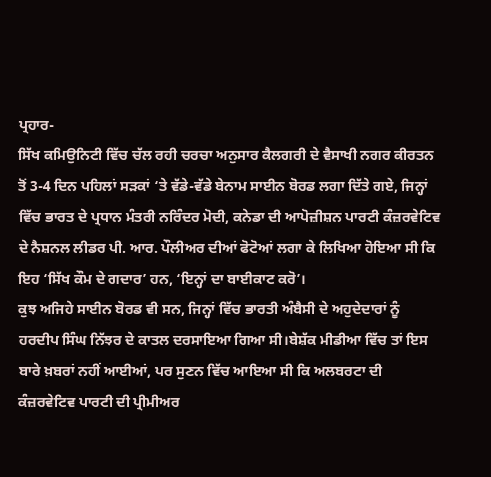ਪ੍ਰਹਾਰ-
ਸਿੱਖ ਕਮਿਉਨਿਟੀ ਵਿੱਚ ਚੱਲ ਰਹੀ ਚਰਚਾ ਅਨੁਸਾਰ ਕੈਲਗਰੀ ਦੇ ਵੈਸਾਖੀ ਨਗਰ ਕੀਰਤਨ ਤੋਂ 3-4 ਦਿਨ ਪਹਿਲਾਂ ਸੜਕਾਂ ‘ਤੇ ਵੱਡੇ-ਵੱਡੇ ਬੇਨਾਮ ਸਾਈਨ ਬੋਰਡ ਲਗਾ ਦਿੱਤੇ ਗਏ, ਜਿਨ੍ਹਾਂ ਵਿੱਚ ਭਾਰਤ ਦੇ ਪ੍ਰਧਾਨ ਮੰਤਰੀ ਨਰਿੰਦਰ ਮੋਦੀ, ਕਨੇਡਾ ਦੀ ਆਪੋਜ਼ੀਸ਼ਨ ਪਾਰਟੀ ਕੰਜ਼ਰਵੇਟਿਵ ਦੇ ਨੈਸ਼ਨਲ ਲੀਡਰ ਪੀ. ਆਰ. ਪੌਲੀਅਰ ਦੀਆਂ ਫੋਟੋਆਂ ਲਗਾ ਕੇ ਲਿਖਿਆ ਹੋਇਆ ਸੀ ਕਿ ਇਹ ‘ਸਿੱਖ ਕੌਮ ਦੇ ਗਦਾਰ’ ਹਨ, ‘ਇਨ੍ਹਾਂ ਦਾ ਬਾਈਕਾਟ ਕਰੋ’।
ਕੁਝ ਅਜਿਹੇ ਸਾਈਨ ਬੋਰਡ ਵੀ ਸਨ, ਜਿਨ੍ਹਾਂ ਵਿੱਚ ਭਾਰਤੀ ਅੰਬੈਸੀ ਦੇ ਅਹੁਦੇਦਾਰਾਂ ਨੂੰ ਹਰਦੀਪ ਸਿੰਘ ਨਿੱਝਰ ਦੇ ਕਾਤਲ ਦਰਸਾਇਆ ਗਿਆ ਸੀ।ਬੇਸ਼ੱਕ ਮੀਡੀਆ ਵਿੱਚ ਤਾਂ ਇਸ ਬਾਰੇ ਖ਼ਬਰਾਂ ਨਹੀਂ ਆਈਆਂ, ਪਰ ਸੁਣਨ ਵਿੱਚ ਆਇਆ ਸੀ ਕਿ ਅਲਬਰਟਾ ਦੀ ਕੰਜ਼ਰਵੇਟਿਵ ਪਾਰਟੀ ਦੀ ਪ੍ਰੀਮੀਅਰ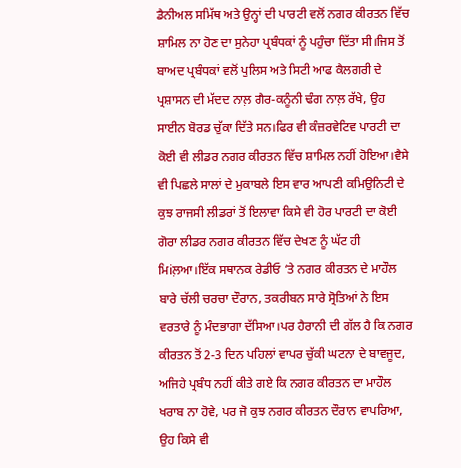ਡੈਨੀਅਲ ਸਮਿੱਥ ਅਤੇ ਉਨ੍ਹਾਂ ਦੀ ਪਾਰਟੀ ਵਲੋਂ ਨਗਰ ਕੀਰਤਨ ਵਿੱਚ ਸ਼ਾਮਿਲ ਨਾ ਹੋਣ ਦਾ ਸੁਨੇਹਾ ਪ੍ਰਬੰਧਕਾਂ ਨੂੰ ਪਹੁੰਚਾ ਦਿੱਤਾ ਸੀ।ਜਿਸ ਤੋਂ ਬਾਅਦ ਪ੍ਰਬੰਧਕਾਂ ਵਲੋਂ ਪੁਲਿਸ ਅਤੇ ਸਿਟੀ ਆਫ ਕੈਲਗਰੀ ਦੇ ਪ੍ਰਸ਼ਾਸਨ ਦੀ ਮੱਦਦ ਨਾਲ਼ ਗੈਰ-ਕਨੂੰਨੀ ਢੰਗ ਨਾਲ਼ ਰੱਖੇ, ਉਹ ਸਾਈਨ ਬੋਰਡ ਚੁੱਕਾ ਦਿੱਤੇ ਸਨ।ਫਿਰ ਵੀ ਕੰਜ਼ਰਵੇਟਿਵ ਪਾਰਟੀ ਦਾ ਕੋਈ ਵੀ ਲੀਡਰ ਨਗਰ ਕੀਰਤਨ ਵਿੱਚ ਸ਼ਾਮਿਲ ਨਹੀਂ ਹੋਇਆ।ਵੈਸੇ ਵੀ ਪਿਛਲੇ ਸਾਲਾਂ ਦੇ ਮੁਕਾਬਲੇ ਇਸ ਵਾਰ ਆਪਣੀ ਕਮਿਉਨਿਟੀ ਦੇ ਕੁਝ ਰਾਜਸੀ ਲੀਡਰਾਂ ਤੋਂ ਇਲਾਵਾ ਕਿਸੇ ਵੀ ਹੋਰ ਪਾਰਟੀ ਦਾ ਕੋਈ ਗੋਰਾ ਲੀਡਰ ਨਗਰ ਕੀਰਤਨ ਵਿੱਚ ਦੇਖਣ ਨੂੰ ਘੱਟ ਹੀ ਮਿiਲ਼ਆ।ਇੱਕ ਸਥਾਨਕ ਰੇਡੀਓ ‘ਤੇ ਨਗਰ ਕੀਰਤਨ ਦੇ ਮਾਹੌਲ ਬਾਰੇ ਚੱਲੀ ਚਰਚਾ ਦੌਰਾਨ, ਤਕਰੀਬਨ ਸਾਰੇ ਸ੍ਰੋਤਿਆਂ ਨੇ ਇਸ ਵਰਤਾਰੇ ਨੂੰ ਮੰਦਭਾਗਾ ਦੱਸਿਆ।ਪਰ ਹੈਰਾਨੀ ਦੀ ਗੱਲ ਹੈ ਕਿ ਨਗਰ ਕੀਰਤਨ ਤੋਂ 2-3 ਦਿਨ ਪਹਿਲਾਂ ਵਾਪਰ ਚੁੱਕੀ ਘਟਨਾ ਦੇ ਬਾਵਜੂਦ, ਅਜਿਹੇ ਪ੍ਰਬੰਧ ਨਹੀਂ ਕੀਤੇ ਗਏ ਕਿ ਨਗਰ ਕੀਰਤਨ ਦਾ ਮਾਹੌਲ ਖਰਾਬ ਨਾ ਹੋਵੇ, ਪਰ ਜੋ ਕੁਝ ਨਗਰ ਕੀਰਤਨ ਦੌਰਾਨ ਵਾਪਰਿਆ, ਉਹ ਕਿਸੇ ਵੀ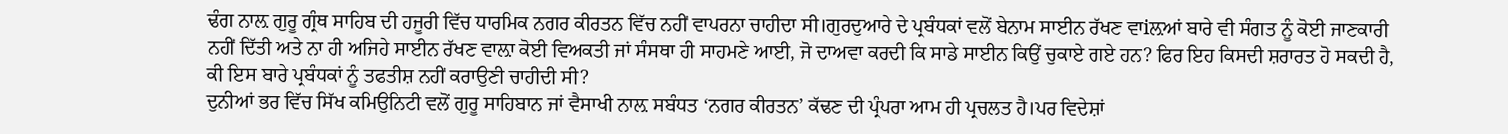ਢੰਗ ਨਾਲ਼ ਗੁਰੂ ਗ੍ਰੰਥ ਸਾਹਿਬ ਦੀ ਹਜੂਰੀ ਵਿੱਚ ਧਾਰਮਿਕ ਨਗਰ ਕੀਰਤਨ ਵਿੱਚ ਨਹੀਂ ਵਾਪਰਨਾ ਚਾਹੀਦਾ ਸੀ।ਗੁਰਦੁਆਰੇ ਦੇ ਪ੍ਰਬੰਧਕਾਂ ਵਲੋਂ ਬੇਨਾਮ ਸਾਈਨ ਰੱਖਣ ਵਾiਲ਼ਆਂ ਬਾਰੇ ਵੀ ਸੰਗਤ ਨੂੰ ਕੋਈ ਜਾਣਕਾਰੀ ਨਹੀਂ ਦਿੱਤੀ ਅਤੇ ਨਾ ਹੀ ਅਜਿਹੇ ਸਾਈਨ ਰੱਖਣ ਵਾਲ਼ਾ ਕੋਈ ਵਿਅਕਤੀ ਜਾਂ ਸੰਸਥਾ ਹੀ ਸਾਹਮਣੇ ਆਈ, ਜੋ ਦਾਅਵਾ ਕਰਦੀ ਕਿ ਸਾਡੇ ਸਾਈਨ ਕਿਉਂ ਚੁਕਾਏ ਗਏ ਹਨ? ਫਿਰ ਇਹ ਕਿਸਦੀ ਸ਼ਰਾਰਤ ਹੋ ਸਕਦੀ ਹੈ, ਕੀ ਇਸ ਬਾਰੇ ਪ੍ਰਬੰਧਕਾਂ ਨੂੰ ਤਫਤੀਸ਼ ਨਹੀਂ ਕਰਾਉਣੀ ਚਾਹੀਦੀ ਸੀ?
ਦੁਨੀਆਂ ਭਰ ਵਿੱਚ ਸਿੱਖ ਕਮਿਉਨਿਟੀ ਵਲੋਂ ਗੁਰੂ ਸਾਹਿਬਾਨ ਜਾਂ ਵੈਸਾਖੀ ਨਾਲ਼ ਸਬੰਧਤ ‘ਨਗਰ ਕੀਰਤਨ’ ਕੱਢਣ ਦੀ ਪ੍ਰੰਪਰਾ ਆਮ ਹੀ ਪ੍ਰਚਲਤ ਹੈ।ਪਰ ਵਿਦੇਸ਼ਾਂ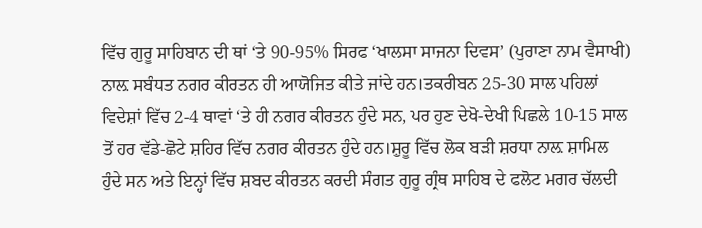ਵਿੱਚ ਗੁਰੂ ਸਾਹਿਬਾਨ ਦੀ ਥਾਂ ‘ਤੇ 90-95% ਸਿਰਫ ‘ਖਾਲਸਾ ਸਾਜਨਾ ਦਿਵਸ’ (ਪੁਰਾਣਾ ਨਾਮ ਵੈਸਾਖੀ) ਨਾਲ਼ ਸਬੰਧਤ ਨਗਰ ਕੀਰਤਨ ਹੀ ਆਯੋਜਿਤ ਕੀਤੇ ਜਾਂਦੇ ਹਨ।ਤਕਰੀਬਨ 25-30 ਸਾਲ ਪਹਿਲਾਂ ਵਿਦੇਸ਼ਾਂ ਵਿੱਚ 2-4 ਥਾਵਾਂ ‘ਤੇ ਹੀ ਨਗਰ ਕੀਰਤਨ ਹੁੰਦੇ ਸਨ, ਪਰ ਹੁਣ ਦੇਖੋ-ਦੇਖੀ ਪਿਛਲੇ 10-15 ਸਾਲ ਤੋਂ ਹਰ ਵੱਡੇ-ਛੋਟੇ ਸ਼ਹਿਰ ਵਿੱਚ ਨਗਰ ਕੀਰਤਨ ਹੁੰਦੇ ਹਨ।ਸ਼ੁਰੂ ਵਿੱਚ ਲੋਕ ਬੜੀ ਸ਼ਰਧਾ ਨਾਲ਼ ਸ਼ਾਮਿਲ ਹੁੰਦੇ ਸਨ ਅਤੇ ਇਨ੍ਹਾਂ ਵਿੱਚ ਸ਼ਬਦ ਕੀਰਤਨ ਕਰਦੀ ਸੰਗਤ ਗੁਰੂ ਗ੍ਰੰਥ ਸਾਹਿਬ ਦੇ ਫਲੋਟ ਮਗਰ ਚੱਲਦੀ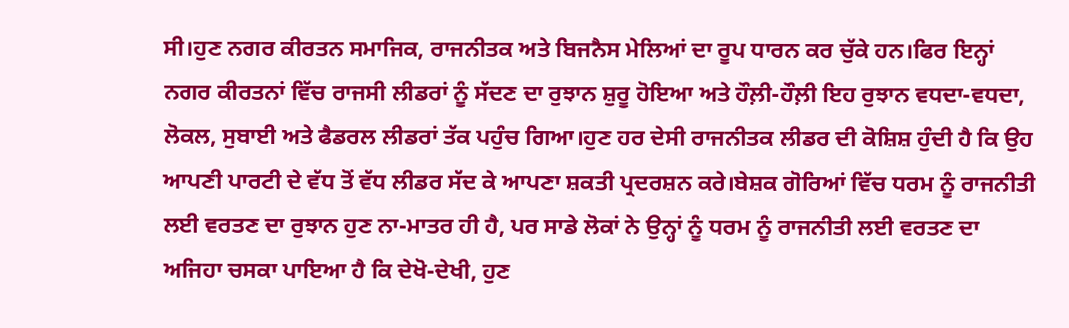ਸੀ।ਹੁਣ ਨਗਰ ਕੀਰਤਨ ਸਮਾਜਿਕ, ਰਾਜਨੀਤਕ ਅਤੇ ਬਿਜਨੈਸ ਮੇਲਿਆਂ ਦਾ ਰੂਪ ਧਾਰਨ ਕਰ ਚੁੱਕੇ ਹਨ।ਫਿਰ ਇਨ੍ਹਾਂ ਨਗਰ ਕੀਰਤਨਾਂ ਵਿੱਚ ਰਾਜਸੀ ਲੀਡਰਾਂ ਨੂੰ ਸੱਦਣ ਦਾ ਰੁਝਾਨ ਸ਼ੁਰੂ ਹੋਇਆ ਅਤੇ ਹੌਲ਼ੀ-ਹੌਲ਼ੀ ਇਹ ਰੁਝਾਨ ਵਧਦਾ-ਵਧਦਾ, ਲੋਕਲ, ਸੁਬਾਈ ਅਤੇ ਫੈਡਰਲ ਲੀਡਰਾਂ ਤੱਕ ਪਹੁੰਚ ਗਿਆ।ਹੁਣ ਹਰ ਦੇਸੀ ਰਾਜਨੀਤਕ ਲੀਡਰ ਦੀ ਕੋਸ਼ਿਸ਼ ਹੁੰਦੀ ਹੈ ਕਿ ਉਹ ਆਪਣੀ ਪਾਰਟੀ ਦੇ ਵੱਧ ਤੋਂ ਵੱਧ ਲੀਡਰ ਸੱਦ ਕੇ ਆਪਣਾ ਸ਼ਕਤੀ ਪ੍ਰਦਰਸ਼ਨ ਕਰੇ।ਬੇਸ਼ਕ ਗੋਰਿਆਂ ਵਿੱਚ ਧਰਮ ਨੂੰ ਰਾਜਨੀਤੀ ਲਈ ਵਰਤਣ ਦਾ ਰੁਝਾਨ ਹੁਣ ਨਾ-ਮਾਤਰ ਹੀ ਹੈ, ਪਰ ਸਾਡੇ ਲੋਕਾਂ ਨੇ ਉਨ੍ਹਾਂ ਨੂੰ ਧਰਮ ਨੂੰ ਰਾਜਨੀਤੀ ਲਈ ਵਰਤਣ ਦਾ ਅਜਿਹਾ ਚਸਕਾ ਪਾਇਆ ਹੈ ਕਿ ਦੇਖੋ-ਦੇਖੀ, ਹੁਣ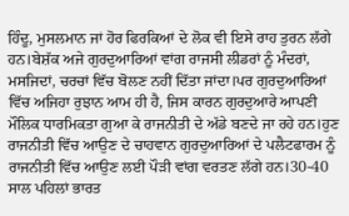ਹਿੰਦੂ, ਮੁਸਲਮਾਨ ਜਾਂ ਹੋਰ ਫਿਰਕਿਆਂ ਦੇ ਲੋਕ ਵੀ ਇਸੇ ਰਾਹ ਤੁਰਨ ਲੱਗੇ ਹਨ।ਬੇਸ਼ੱਕ ਅਜੇ ਗੁਰਦੁਆਰਿਆਂ ਵਾਂਗ ਰਾਜਸੀ ਲੀਡਰਾਂ ਨੂੰ ਮੰਦਰਾਂ, ਮਸਜਿਦਾਂ, ਚਰਚਾਂ ਵਿੱਚ ਬੋਲਣ ਨਹੀਂ ਦਿੱਤਾ ਜਾਂਦਾ।ਪਰ ਗੁਰਦੁਆਰਿਆਂ ਵਿੱਚ ਅਜਿਹਾ ਰੁਝਾਨ ਆਮ ਹੀ ਹੈ, ਜਿਸ ਕਾਰਨ ਗੁਰਦੁਆਰੇ ਆਪਣੀ ਮੌਲਿਕ ਧਾਰਮਿਕਤਾ ਗੁਆ ਕੇ ਰਾਜਨੀਤੀ ਦੇ ਅੱਡੇ ਬਣਦੇ ਜਾ ਰਹੇ ਹਨ।ਹੁਣ ਰਾਜਨੀਤੀ ਵਿੱਚ ਆਉਣ ਦੇ ਚਾਹਵਾਨ ਗੁਰਦੁਆਰਿਆਂ ਦੇ ਪਲੈਟਫਾਰਮ ਨੂੰ ਰਾਜਨੀਤੀ ਵਿੱਚ ਆਉਣ ਲਈ ਪੌੜੀ ਵਾਂਗ ਵਰਤਣ ਲੱਗੇ ਹਨ।30-40 ਸਾਲ ਪਹਿਲਾਂ ਭਾਰਤ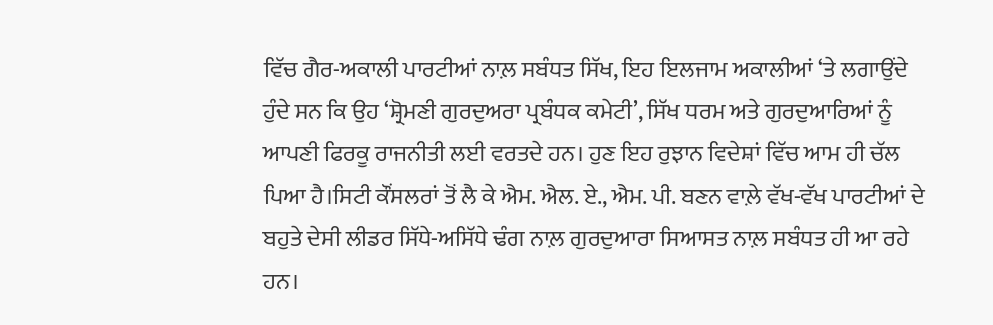ਵਿੱਚ ਗੈਰ-ਅਕਾਲੀ ਪਾਰਟੀਆਂ ਨਾਲ਼ ਸਬੰਧਤ ਸਿੱਖ, ਇਹ ਇਲਜਾਮ ਅਕਾਲੀਆਂ ‘ਤੇ ਲਗਾਉਂਦੇ ਹੁੰਦੇ ਸਨ ਕਿ ਉਹ ‘ਸ਼੍ਰੋਮਣੀ ਗੁਰਦੁਅਰਾ ਪ੍ਰਬੰਧਕ ਕਮੇਟੀ’, ਸਿੱਖ ਧਰਮ ਅਤੇ ਗੁਰਦੁਆਰਿਆਂ ਨੂੰ ਆਪਣੀ ਫਿਰਕੂ ਰਾਜਨੀਤੀ ਲਈ ਵਰਤਦੇ ਹਨ। ਹੁਣ ਇਹ ਰੁਝਾਨ ਵਿਦੇਸ਼ਾਂ ਵਿੱਚ ਆਮ ਹੀ ਚੱਲ ਪਿਆ ਹੈ।ਸਿਟੀ ਕੌਂਸਲਰਾਂ ਤੋਂ ਲੈ ਕੇ ਐਮ. ਐਲ. ਏ., ਐਮ. ਪੀ. ਬਣਨ ਵਾਲ਼ੇ ਵੱਖ-ਵੱਖ ਪਾਰਟੀਆਂ ਦੇ ਬਹੁਤੇ ਦੇਸੀ ਲੀਡਰ ਸਿੱਧੇ-ਅਸਿੱਧੇ ਢੰਗ ਨਾਲ਼ ਗੁਰਦੁਆਰਾ ਸਿਆਸਤ ਨਾਲ਼ ਸਬੰਧਤ ਹੀ ਆ ਰਹੇ ਹਨ।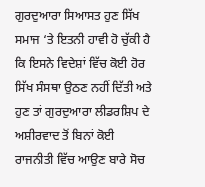ਗੁਰਦੁਆਰਾ ਸਿਆਸਤ ਹੁਣ ਸਿੱਖ ਸਮਾਜ ‘ਤੇ ਇਤਨੀ ਹਾਵੀ ਹੋ ਚੁੱਕੀ ਹੈ ਕਿ ਇਸਨੇ ਵਿਦੇਸ਼ਾਂ ਵਿੱਚ ਕੋਈ ਹੋਰ ਸਿੱਖ ਸੰਸਥਾ ਉਠਣ ਨਹੀਂ ਦਿੱਤੀ ਅਤੇ ਹੁਣ ਤਾਂ ਗੁਰਦੁਆਰਾ ਲੀਡਰਸ਼ਿਪ ਦੇ ਅਸ਼ੀਰਵਾਦ ਤੋਂ ਬਿਨਾਂ ਕੋਈ ਰਾਜਨੀਤੀ ਵਿੱਚ ਆਉਣ ਬਾਰੇ ਸੋਚ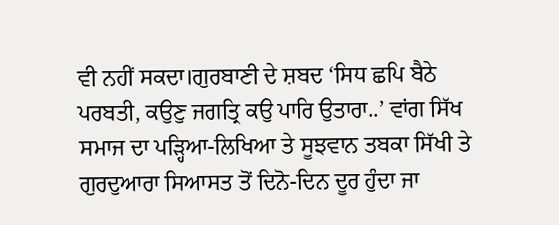ਵੀ ਨਹੀਂ ਸਕਦਾ।ਗੁਰਬਾਣੀ ਦੇ ਸ਼ਬਦ ‘ਸਿਧ ਛਪਿ ਬੈਠੇ ਪਰਬਤੀ, ਕਉਣੁ ਜਗਤ੍ਰਿ ਕਉ ਪਾਰਿ ਉਤਾਰਾ..’ ਵਾਂਗ ਸਿੱਖ ਸਮਾਜ ਦਾ ਪੜ੍ਹਿਆ-ਲਿਖਿਆ ਤੇ ਸੂਝਵਾਨ ਤਬਕਾ ਸਿੱਖੀ ਤੇ ਗੁਰਦੁਆਰਾ ਸਿਆਸਤ ਤੋਂ ਦਿਨੋ-ਦਿਨ ਦੂਰ ਹੁੰਦਾ ਜਾ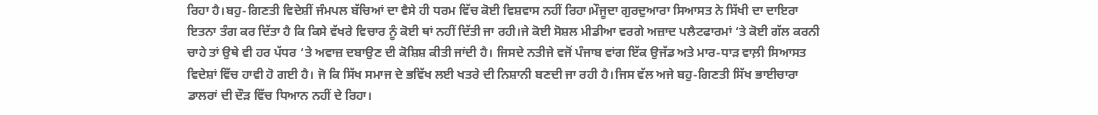ਰਿਹਾ ਹੈ।ਬਹੁ-ਗਿਣਤੀ ਵਿਦੇਸ਼ੀਂ ਜੰਮਪਲ ਬੱਚਿਆਂ ਦਾ ਵੈਸੇ ਹੀ ਧਰਮ ਵਿੱਚ ਕੋਈ ਵਿਸ਼ਵਾਸ ਨਹੀਂ ਰਿਹਾ।ਮੌਜੂਦਾ ਗੁਰਦੁਆਰਾ ਸਿਆਸਤ ਨੇ ਸਿੱਖੀ ਦਾ ਦਾਇਰਾ ਇਤਨਾ ਤੰਗ ਕਰ ਦਿੱਤਾ ਹੈ ਕਿ ਕਿਸੇ ਵੱਖਰੇ ਵਿਚਾਰ ਨੂੰ ਕੋਈ ਥਾਂ ਨਹੀਂ ਦਿੱਤੀ ਜਾ ਰਹੀ।ਜੇ ਕੋਈ ਸੋਸ਼ਲ ਮੀਡੀਆ ਵਰਗੇ ਅਜ਼ਾਦ ਪਲੈਟਫਾਰਮਾਂ ‘ਤੇ ਕੋਈ ਗੱਲ ਕਰਨੀ ਚਾਹੇ ਤਾਂ ਉਥੇ ਵੀ ਹਰ ਪੱਧਰ ‘ਤੇ ਅਵਾਜ਼ ਦਬਾਉਣ ਦੀ ਕੋਸ਼ਿਸ਼ ਕੀਤੀ ਜਾਂਦੀ ਹੈ। ਜਿਸਦੇ ਨਤੀਜੇ ਵਜੋਂ ਪੰਜਾਬ ਵਾਂਗ ਇੱਕ ਉਜੱਡ ਅਤੇ ਮਾਰ-ਧਾੜ ਵਾਲ਼ੀ ਸਿਆਸਤ ਵਿਦੇਸ਼ਾਂ ਵਿੱਚ ਹਾਵੀ ਹੋ ਗਈ ਹੈ। ਜੋ ਕਿ ਸਿੱਖ ਸਮਾਜ ਦੇ ਭਵਿੱਖ ਲਈ ਖਤਰੇ ਦੀ ਨਿਸ਼ਾਨੀ ਬਣਦੀ ਜਾ ਰਹੀ ਹੈ।ਜਿਸ ਵੱਲ ਅਜੇ ਬਹੁ-ਗਿਣਤੀ ਸਿੱਖ ਭਾਈਚਾਰਾ ਡਾਲਰਾਂ ਦੀ ਦੌੜ ਵਿੱਚ ਧਿਆਨ ਨਹੀਂ ਦੇ ਰਿਹਾ।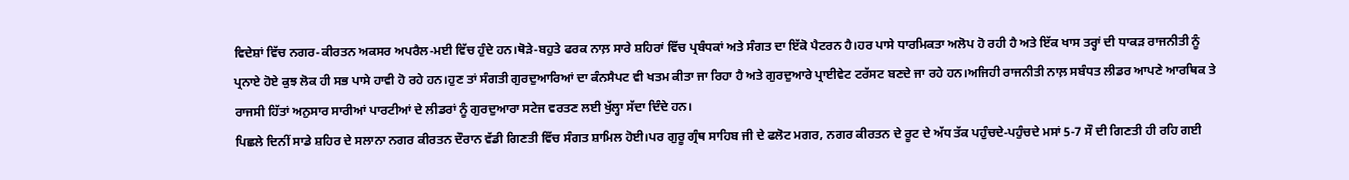ਵਿਦੇਸ਼ਾਂ ਵਿੱਚ ਨਗਰ-ਕੀਰਤਨ ਅਕਸਰ ਅਪਰੈਲ-ਮਈ ਵਿੱਚ ਹੁੰਦੇ ਹਨ।ਥੋੜੇ-ਬਹੁਤੇ ਫਰਕ ਨਾਲ਼ ਸਾਰੇ ਸ਼ਹਿਰਾਂ ਵਿੱਚ ਪ੍ਰਬੰਧਕਾਂ ਅਤੇ ਸੰਗਤ ਦਾ ਇੱਕੋ ਪੈਟਰਨ ਹੈ।ਹਰ ਪਾਸੇ ਧਾਰਮਿਕਤਾ ਅਲੋਪ ਹੋ ਰਹੀ ਹੈ ਅਤੇ ਇੱਕ ਖਾਸ ਤਰ੍ਹਾਂ ਦੀ ਧਾਕੜ ਰਾਜਨੀਤੀ ਨੂੰ ਪ੍ਰਨਾਏ ਹੋਏ ਕੁਝ ਲੋਕ ਹੀ ਸਭ ਪਾਸੇ ਹਾਵੀ ਹੋ ਰਹੇ ਹਨ।ਹੁਣ ਤਾਂ ਸੰਗਤੀ ਗੁਰਦੁਆਰਿਆਂ ਦਾ ਕੰਨਸੈਪਟ ਵੀ ਖਤਮ ਕੀਤਾ ਜਾ ਰਿਹਾ ਹੈ ਅਤੇ ਗੁਰਦੁਆਰੇ ਪ੍ਰਾਈਵੇਟ ਟਰੱਸਟ ਬਣਦੇ ਜਾ ਰਹੇ ਹਨ।ਅਜਿਹੀ ਰਾਜਨੀਤੀ ਨਾਲ਼ ਸਬੰਧਤ ਲੀਡਰ ਆਪਣੇ ਆਰਥਿਕ ਤੇ ਰਾਜਸੀ ਹਿੱਤਾਂ ਅਨੁਸਾਰ ਸਾਰੀਆਂ ਪਾਰਟੀਆਂ ਦੇ ਲੀਡਰਾਂ ਨੂੰ ਗੁਰਦੁਆਰਾ ਸਟੇਜ ਵਰਤਣ ਲਈ ਖੁੱਲ੍ਹਾ ਸੱਦਾ ਦਿੰਦੇ ਹਨ।
ਪਿਛਲੇ ਦਿਨੀਂ ਸਾਡੇ ਸ਼ਹਿਰ ਦੇ ਸਲਾਨਾ ਨਗਰ ਕੀਰਤਨ ਦੌਰਾਨ ਵੱਡੀ ਗਿਣਤੀ ਵਿੱਚ ਸੰਗਤ ਸ਼ਾਮਿਲ ਹੋਈ।ਪਰ ਗੁਰੂ ਗ੍ਰੰਥ ਸਾਹਿਬ ਜੀ ਦੇ ਫਲੋਟ ਮਗਰ, ਨਗਰ ਕੀਰਤਨ ਦੇ ਰੂਟ ਦੇ ਅੱਧ ਤੱਕ ਪਹੁੰਚਦੇ-ਪਹੁੰਚਦੇ ਮਸਾਂ 5-7 ਸੌ ਦੀ ਗਿਣਤੀ ਹੀ ਰਹਿ ਗਈ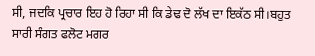ਸੀ, ਜਦਕਿ ਪ੍ਰਚਾਰ ਇਹ ਹੋ ਰਿਹਾ ਸੀ ਕਿ ਡੇਢ ਦੋ ਲੱਖ ਦਾ ਇਕੱਠ ਸੀ।ਬਹੁਤ ਸਾਰੀ ਸੰਗਤ ਫਲੋਟ ਮਗਰ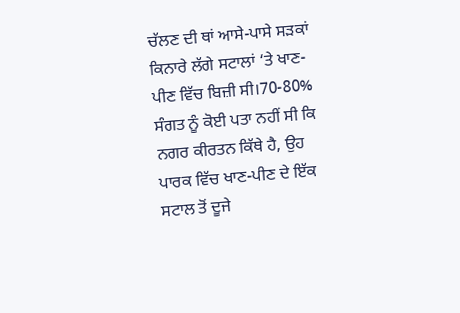ਚੱਲਣ ਦੀ ਥਾਂ ਆਸੇ-ਪਾਸੇ ਸੜਕਾਂ ਕਿਨਾਰੇ ਲੱਗੇ ਸਟਾਲਾਂ ‘ਤੇ ਖਾਣ-ਪੀਣ ਵਿੱਚ ਬਿਜ਼ੀ ਸੀ।70-80% ਸੰਗਤ ਨੂੰ ਕੋਈ ਪਤਾ ਨਹੀਂ ਸੀ ਕਿ ਨਗਰ ਕੀਰਤਨ ਕਿੱਥੇ ਹੈ, ਉਹ ਪਾਰਕ ਵਿੱਚ ਖਾਣ-ਪੀਣ ਦੇ ਇੱਕ ਸਟਾਲ ਤੋਂ ਦੂਜੇ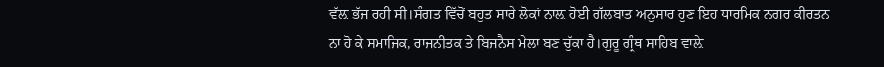ਵੱਲ਼ ਭੱਜ ਰਹੀ ਸੀ।ਸੰਗਤ ਵਿੱਚੋਂ ਬਹੁਤ ਸਾਰੇ ਲੋਕਾਂ ਨਾਲ਼ ਹੋਈ ਗੱਲਬਾਤ ਅਨੁਸਾਰ ਹੁਣ ਇਹ ਧਾਰਮਿਕ ਨਗਰ ਕੀਰਤਨ ਨਾ ਹੋ ਕੇ ਸਮਾਜਿਕ, ਰਾਜਨੀਤਕ ਤੇ ਬਿਜਨੈਸ ਮੇਲਾ ਬਣ ਚੁੱਕਾ ਹੈ।ਗੁਰੂ ਗ੍ਰੰਥ ਸਾਹਿਬ ਵਾਲ਼ੇ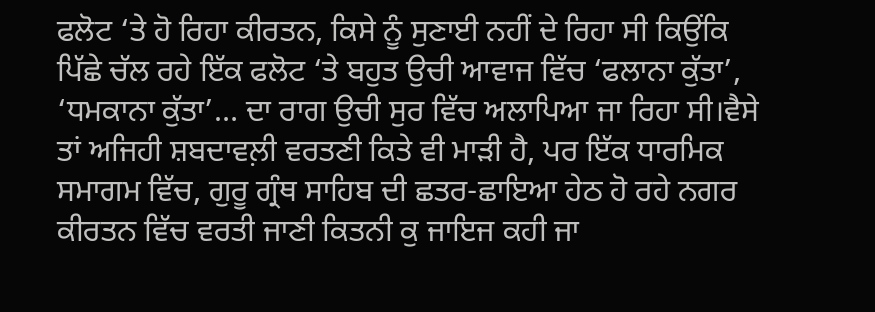ਫਲੋਟ ‘ਤੇ ਹੋ ਰਿਹਾ ਕੀਰਤਨ, ਕਿਸੇ ਨੂੰ ਸੁਣਾਈ ਨਹੀਂ ਦੇ ਰਿਹਾ ਸੀ ਕਿਉਂਕਿ ਪਿੱਛੇ ਚੱਲ ਰਹੇ ਇੱਕ ਫਲੋਟ ‘ਤੇ ਬਹੁਤ ਉਚੀ ਆਵਾਜ ਵਿੱਚ ‘ਫਲਾਨਾ ਕੁੱਤਾ’, ‘ਧਮਕਾਨਾ ਕੁੱਤਾ’… ਦਾ ਰਾਗ ਉਚੀ ਸੁਰ ਵਿੱਚ ਅਲਾਪਿਆ ਜਾ ਰਿਹਾ ਸੀ।ਵੈਸੇ ਤਾਂ ਅਜਿਹੀ ਸ਼ਬਦਾਵਲ਼ੀ ਵਰਤਣੀ ਕਿਤੇ ਵੀ ਮਾੜੀ ਹੈ, ਪਰ ਇੱਕ ਧਾਰਮਿਕ ਸਮਾਗਮ ਵਿੱਚ, ਗੁਰੂ ਗ੍ਰੰਥ ਸਾਹਿਬ ਦੀ ਛਤਰ-ਛਾਇਆ ਹੇਠ ਹੋ ਰਹੇ ਨਗਰ ਕੀਰਤਨ ਵਿੱਚ ਵਰਤੀ ਜਾਣੀ ਕਿਤਨੀ ਕੁ ਜਾਇਜ ਕਹੀ ਜਾ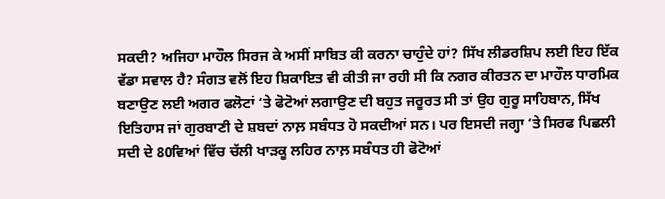ਸਕਦੀ? ਅਜਿਹਾ ਮਾਹੌਲ ਸਿਰਜ ਕੇ ਅਸੀਂ ਸਾਬਿਤ ਕੀ ਕਰਨਾ ਚਾਹੁੰਦੇ ਹਾਂ? ਸਿੱਖ ਲੀਡਰਸ਼ਿਪ ਲਈ ਇਹ ਇੱਕ ਵੱਡਾ ਸਵਾਲ ਹੈ? ਸੰਗਤ ਵਲੋਂ ਇਹ ਸ਼ਿਕਾਇਤ ਵੀ ਕੀਤੀ ਜਾ ਰਹੀ ਸੀ ਕਿ ਨਗਰ ਕੀਰਤਨ ਦਾ ਮਾਹੌਲ ਧਾਰਮਿਕ ਬਣਾਉਣ ਲਈ ਅਗਰ ਫਲੋਟਾਂ ‘ਤੇ ਫੋਟੋਆਂ ਲਗਾਉਣ ਦੀ ਬਹੁਤ ਜਰੂਰਤ ਸੀ ਤਾਂ ਉਹ ਗੁਰੂ ਸਾਹਿਬਾਨ, ਸਿੱਖ ਇਤਿਹਾਸ ਜਾਂ ਗੁਰਬਾਣੀ ਦੇ ਸ਼ਬਦਾਂ ਨਾਲ਼ ਸਬੰਧਤ ਹੋ ਸਕਦੀਆਂ ਸਨ। ਪਰ ਇਸਦੀ ਜਗ੍ਹਾ ‘ਤੇ ਸਿਰਫ ਪਿਛਲੀ ਸਦੀ ਦੇ 80ਵਿਆਂ ਵਿੱਚ ਚੱਲੀ ਖਾੜਕੂ ਲਹਿਰ ਨਾਲ਼ ਸਬੰਧਤ ਹੀ ਫੋਟੋਆਂ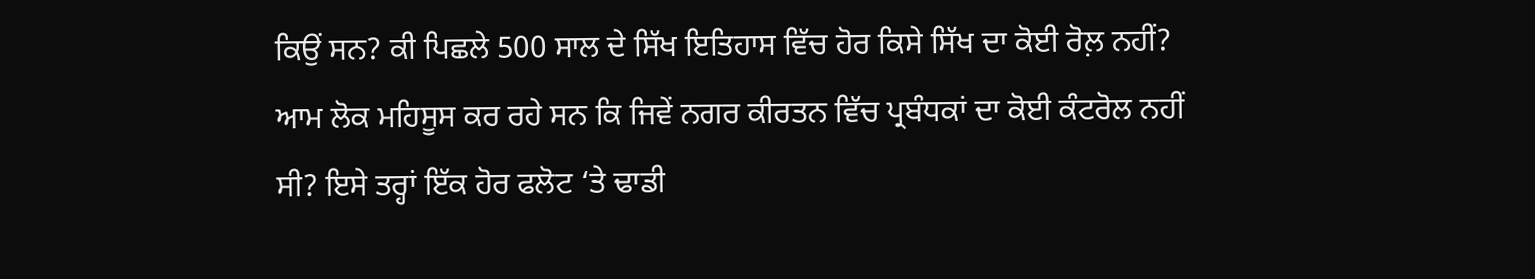ਕਿਉਂ ਸਨ? ਕੀ ਪਿਛਲੇ 500 ਸਾਲ ਦੇ ਸਿੱਖ ਇਤਿਹਾਸ ਵਿੱਚ ਹੋਰ ਕਿਸੇ ਸਿੱਖ ਦਾ ਕੋਈ ਰੋਲ਼ ਨਹੀਂ? ਆਮ ਲੋਕ ਮਹਿਸੂਸ ਕਰ ਰਹੇ ਸਨ ਕਿ ਜਿਵੇਂ ਨਗਰ ਕੀਰਤਨ ਵਿੱਚ ਪ੍ਰਬੰਧਕਾਂ ਦਾ ਕੋਈ ਕੰਟਰੋਲ ਨਹੀਂ ਸੀ? ਇਸੇ ਤਰ੍ਹਾਂ ਇੱਕ ਹੋਰ ਫਲੋਟ ‘ਤੇ ਢਾਡੀ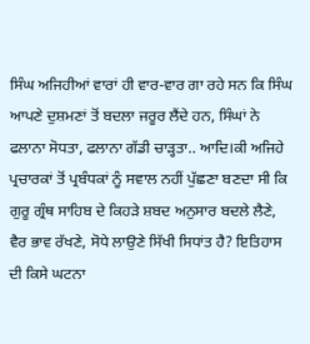ਸਿੰਘ ਅਜਿਹੀਆਂ ਵਾਰਾਂ ਹੀ ਵਾਰ-ਵਾਰ ਗਾ ਰਹੇ ਸਨ ਕਿ ਸਿੰਘ ਆਪਣੇ ਦੁਸ਼ਮਣਾਂ ਤੋਂ ਬਦਲਾ ਜਰੂਰ ਲੈਂਦੇ ਹਨ, ਸਿੰਘਾਂ ਨੇ ਫਲਾਨਾ ਸੋਧਤਾ, ਫਲਾਨਾ ਗੱਡੀ ਚਾੜ੍ਹਤਾ.. ਆਦਿ।ਕੀ ਅਜਿਹੇ ਪ੍ਰਚਾਰਕਾਂ ਤੋਂ ਪ੍ਰਬੰਧਕਾਂ ਨੂੰ ਸਵਾਲ ਨਹੀਂ ਪੁੱਛਣਾ ਬਣਦਾ ਸੀ ਕਿ ਗੁਰੂ ਗ੍ਰੰਥ ਸਾਹਿਬ ਦੇ ਕਿਹੜੇ ਸ਼ਬਦ ਅਨੁਸਾਰ ਬਦਲੇ ਲੈਣੇ, ਵੈਰ ਭਾਵ ਰੱਖਣੇ, ਸੋਧੇ ਲਾਉਣੇ ਸਿੱਖੀ ਸਿਧਾਂਤ ਹੈ? ਇਤਿਹਾਸ ਦੀ ਕਿਸੇ ਘਟਨਾ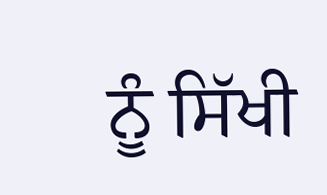ਨੂੰ ਸਿੱਖੀ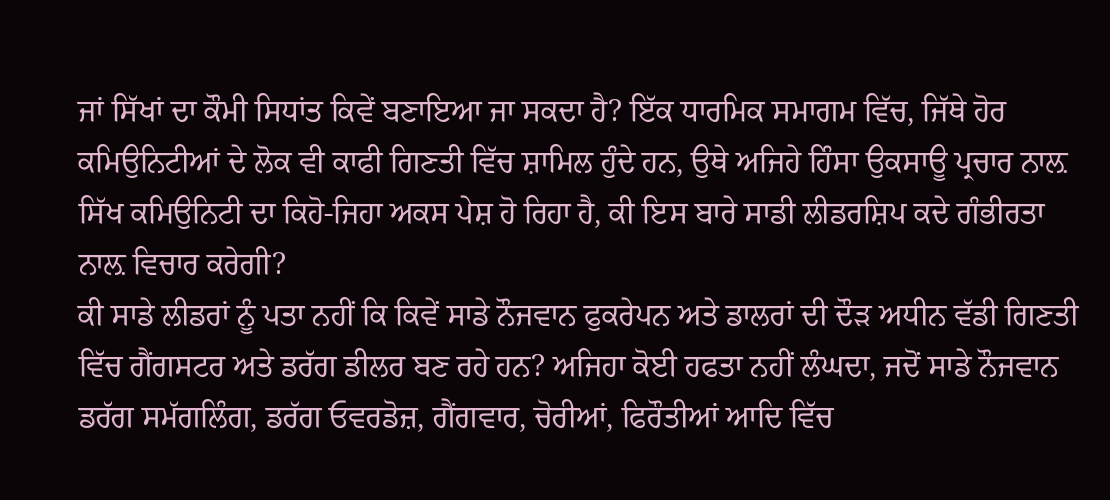ਜਾਂ ਸਿੱਖਾਂ ਦਾ ਕੌਮੀ ਸਿਧਾਂਤ ਕਿਵੇਂ ਬਣਾਇਆ ਜਾ ਸਕਦਾ ਹੈ? ਇੱਕ ਧਾਰਮਿਕ ਸਮਾਗਮ ਵਿੱਚ, ਜਿੱਥੇ ਹੋਰ ਕਮਿਉਨਿਟੀਆਂ ਦੇ ਲੋਕ ਵੀ ਕਾਫੀ ਗਿਣਤੀ ਵਿੱਚ ਸ਼ਾਮਿਲ ਹੁੰਦੇ ਹਨ, ਉਥੇ ਅਜਿਹੇ ਹਿੰਸਾ ਉਕਸਾਊ ਪ੍ਰਚਾਰ ਨਾਲ਼ ਸਿੱਖ ਕਮਿਉਨਿਟੀ ਦਾ ਕਿਹੋ-ਜਿਹਾ ਅਕਸ ਪੇਸ਼ ਹੋ ਰਿਹਾ ਹੈ, ਕੀ ਇਸ ਬਾਰੇ ਸਾਡੀ ਲੀਡਰਸ਼ਿਪ ਕਦੇ ਗੰਭੀਰਤਾ ਨਾਲ਼ ਵਿਚਾਰ ਕਰੇਗੀ?
ਕੀ ਸਾਡੇ ਲੀਡਰਾਂ ਨੂੰ ਪਤਾ ਨਹੀਂ ਕਿ ਕਿਵੇਂ ਸਾਡੇ ਨੌਜਵਾਨ ਫੁਕਰੇਪਨ ਅਤੇ ਡਾਲਰਾਂ ਦੀ ਦੌੜ ਅਧੀਨ ਵੱਡੀ ਗਿਣਤੀ ਵਿੱਚ ਗੈਂਗਸਟਰ ਅਤੇ ਡਰੱਗ ਡੀਲਰ ਬਣ ਰਹੇ ਹਨ? ਅਜਿਹਾ ਕੋਈ ਹਫਤਾ ਨਹੀਂ ਲੰਘਦਾ, ਜਦੋਂ ਸਾਡੇ ਨੌਜਵਾਨ ਡਰੱਗ ਸਮੱਗਲਿੰਗ, ਡਰੱਗ ਓਵਰਡੋਜ਼, ਗੈਂਗਵਾਰ, ਚੋਰੀਆਂ, ਫਿਰੌਤੀਆਂ ਆਦਿ ਵਿੱਚ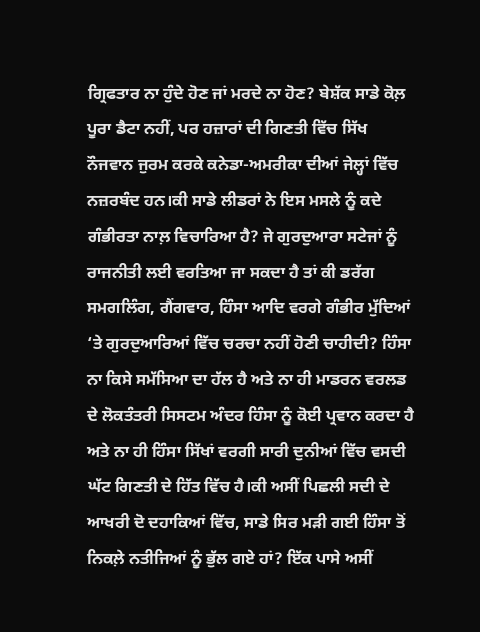ਗ੍ਰਿਫਤਾਰ ਨਾ ਹੁੰਦੇ ਹੋਣ ਜਾਂ ਮਰਦੇ ਨਾ ਹੋਣ? ਬੇਸ਼ੱਕ ਸਾਡੇ ਕੋਲ਼ ਪੂਰਾ ਡੈਟਾ ਨਹੀਂ, ਪਰ ਹਜ਼ਾਰਾਂ ਦੀ ਗਿਣਤੀ ਵਿੱਚ ਸਿੱਖ ਨੌਜਵਾਨ ਜੁਰਮ ਕਰਕੇ ਕਨੇਡਾ-ਅਮਰੀਕਾ ਦੀਆਂ ਜੇਲ੍ਹਾਂ ਵਿੱਚ ਨਜ਼ਰਬੰਦ ਹਨ।ਕੀ ਸਾਡੇ ਲੀਡਰਾਂ ਨੇ ਇਸ ਮਸਲੇ ਨੂੰ ਕਦੇ ਗੰਭੀਰਤਾ ਨਾਲ਼ ਵਿਚਾਰਿਆ ਹੈ? ਜੇ ਗੁਰਦੁਆਰਾ ਸਟੇਜਾਂ ਨੂੰ ਰਾਜਨੀਤੀ ਲਈ ਵਰਤਿਆ ਜਾ ਸਕਦਾ ਹੈ ਤਾਂ ਕੀ ਡਰੱਗ ਸਮਗਲਿੰਗ, ਗੈਂਗਵਾਰ, ਹਿੰਸਾ ਆਦਿ ਵਰਗੇ ਗੰਭੀਰ ਮੁੱਦਿਆਂ ‘ਤੇ ਗੁਰਦੁਆਰਿਆਂ ਵਿੱਚ ਚਰਚਾ ਨਹੀਂ ਹੋਣੀ ਚਾਹੀਦੀ? ਹਿੰਸਾ ਨਾ ਕਿਸੇ ਸਮੱਸਿਆ ਦਾ ਹੱਲ ਹੈ ਅਤੇ ਨਾ ਹੀ ਮਾਡਰਨ ਵਰਲਡ ਦੇ ਲੋਕਤੰਤਰੀ ਸਿਸਟਮ ਅੰਦਰ ਹਿੰਸਾ ਨੂੰ ਕੋਈ ਪ੍ਰਵਾਨ ਕਰਦਾ ਹੈ ਅਤੇ ਨਾ ਹੀ ਹਿੰਸਾ ਸਿੱਖਾਂ ਵਰਗੀ ਸਾਰੀ ਦੁਨੀਆਂ ਵਿੱਚ ਵਸਦੀ ਘੱਟ ਗਿਣਤੀ ਦੇ ਹਿੱਤ ਵਿੱਚ ਹੈ।ਕੀ ਅਸੀਂ ਪਿਛਲੀ ਸਦੀ ਦੇ ਆਖਰੀ ਦੋ ਦਹਾਕਿਆਂ ਵਿੱਚ, ਸਾਡੇ ਸਿਰ ਮੜੀ ਗਈ ਹਿੰਸਾ ਤੋਂ ਨਿਕਲ਼ੇ ਨਤੀਜਿਆਂ ਨੂੰ ਭੁੱਲ ਗਏ ਹਾਂ? ਇੱਕ ਪਾਸੇ ਅਸੀਂ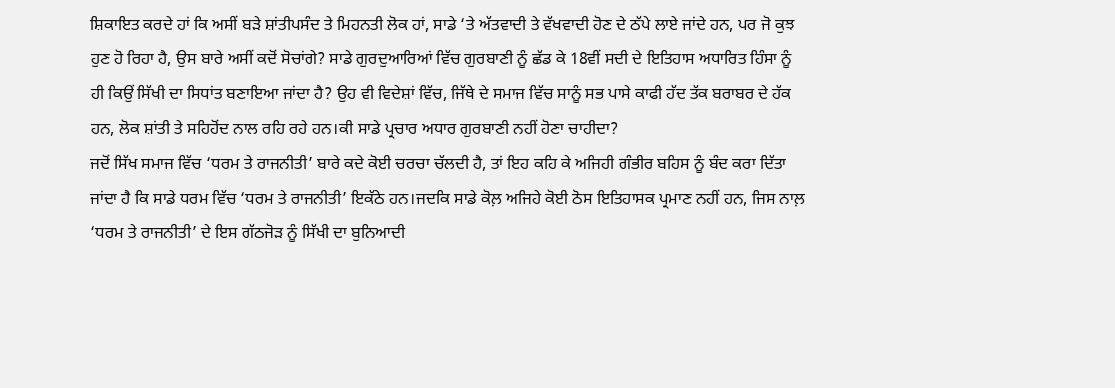ਸ਼ਿਕਾਇਤ ਕਰਦੇ ਹਾਂ ਕਿ ਅਸੀਂ ਬੜੇ ਸ਼ਾਂਤੀਪਸੰਦ ਤੇ ਮਿਹਨਤੀ ਲੋਕ ਹਾਂ, ਸਾਡੇ ‘ਤੇ ਅੱਤਵਾਦੀ ਤੇ ਵੱਖਵਾਦੀ ਹੋਣ ਦੇ ਠੱਪੇ ਲਾਏ ਜਾਂਦੇ ਹਨ, ਪਰ ਜੋ ਕੁਝ ਹੁਣ ਹੋ ਰਿਹਾ ਹੈ, ਉਸ ਬਾਰੇ ਅਸੀਂ ਕਦੋਂ ਸੋਚਾਂਗੇ? ਸਾਡੇ ਗੁਰਦੁਆਰਿਆਂ ਵਿੱਚ ਗੁਰਬਾਣੀ ਨੂੰ ਛੱਡ ਕੇ 18ਵੀਂ ਸਦੀ ਦੇ ਇਤਿਹਾਸ ਅਧਾਰਿਤ ਹਿੰਸਾ ਨੂੰ ਹੀ ਕਿਉਂ ਸਿੱਖੀ ਦਾ ਸਿਧਾਂਤ ਬਣਾਇਆ ਜਾਂਦਾ ਹੈ? ਉਹ ਵੀ ਵਿਦੇਸ਼ਾਂ ਵਿੱਚ, ਜਿੱਥੇ ਦੇ ਸਮਾਜ ਵਿੱਚ ਸਾਨੂੰ ਸਭ ਪਾਸੇ ਕਾਫੀ ਹੱਦ ਤੱਕ ਬਰਾਬਰ ਦੇ ਹੱਕ ਹਨ, ਲੋਕ ਸ਼ਾਂਤੀ ਤੇ ਸਹਿਹੋਂਦ ਨਾਲ ਰਹਿ ਰਹੇ ਹਨ।ਕੀ ਸਾਡੇ ਪ੍ਰਚਾਰ ਅਧਾਰ ਗੁਰਬਾਣੀ ਨਹੀਂ ਹੋਣਾ ਚਾਹੀਦਾ?
ਜਦੋਂ ਸਿੱਖ ਸਮਾਜ ਵਿੱਚ ‘ਧਰਮ ਤੇ ਰਾਜਨੀਤੀ’ ਬਾਰੇ ਕਦੇ ਕੋਈ ਚਰਚਾ ਚੱਲਦੀ ਹੈ, ਤਾਂ ਇਹ ਕਹਿ ਕੇ ਅਜਿਹੀ ਗੰਭੀਰ ਬਹਿਸ ਨੂੰ ਬੰਦ ਕਰਾ ਦਿੱਤਾ ਜਾਂਦਾ ਹੈ ਕਿ ਸਾਡੇ ਧਰਮ ਵਿੱਚ ‘ਧਰਮ ਤੇ ਰਾਜਨੀਤੀ’ ਇਕੱਠੇ ਹਨ।ਜਦਕਿ ਸਾਡੇ ਕੋਲ਼ ਅਜਿਹੇ ਕੋਈ ਠੋਸ ਇਤਿਹਾਸਕ ਪ੍ਰਮਾਣ ਨਹੀਂ ਹਨ, ਜਿਸ ਨਾਲ਼ ‘ਧਰਮ ਤੇ ਰਾਜਨੀਤੀ’ ਦੇ ਇਸ ਗੱਠਜੋੜ ਨੂੰ ਸਿੱਖੀ ਦਾ ਬੁਨਿਆਦੀ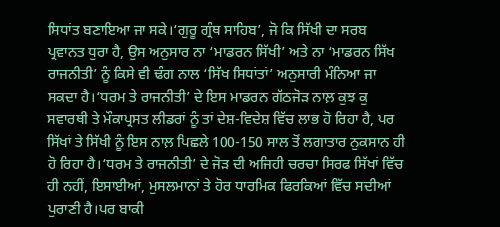ਸਿਧਾਂਤ ਬਣਾਇਆ ਜਾ ਸਕੇ।‘ਗੁਰੂ ਗ੍ਰੰਥ ਸਾਹਿਬ’, ਜੋ ਕਿ ਸਿੱਖੀ ਦਾ ਸਰਬ ਪ੍ਰਵਾਨਤ ਧੁਰਾ ਹੈ, ਉਸ ਅਨੁਸਾਰ ਨਾ ‘ਮਾਡਰਨ ਸਿੱਖੀ’ ਅਤੇ ਨਾ ‘ਮਾਡਰਨ ਸਿੱਖ ਰਾਜਨੀਤੀ’ ਨੂੰ ਕਿਸੇ ਵੀ ਢੰਗ ਨਾਲ ‘ਸਿੱਖ ਸਿਧਾਂਤਾਂ’ ਅਨੁਸਾਰੀ ਮੰਨਿਆ ਜਾ ਸਕਦਾ ਹੈ।‘ਧਰਮ ਤੇ ਰਾਜਨੀਤੀ’ ਦੇ ਇਸ ਮਾਡਰਨ ਗੱਠਜੋੜ ਨਾਲ਼ ਕੁਝ ਕੁ ਸਵਾਰਥੀ ਤੇ ਮੌਕਾਪ੍ਰਸਤ ਲੀਡਰਾਂ ਨੂੰ ਤਾਂ ਦੇਸ਼-ਵਿਦੇਸ਼ ਵਿੱਚ ਲਾਭ ਹੋ ਰਿਹਾ ਹੈ, ਪਰ ਸਿੱਖਾਂ ਤੇ ਸਿੱਖੀ ਨੂੰ ਇਸ ਨਾਲ਼ ਪਿਛਲੇ 100-150 ਸਾਲ ਤੋਂ ਲਗਾਤਾਰ ਨੁਕਸਾਨ ਹੀ ਹੋ ਰਿਹਾ ਹੈ।‘ਧਰਮ ਤੇ ਰਾਜਨੀਤੀ’ ਦੇ ਜੋੜ ਦੀ ਅਜਿਹੀ ਚਰਚਾ ਸਿਰਫ ਸਿੱਖਾਂ ਵਿੱਚ ਹੀ ਨਹੀਂ, ਇਸਾਈਆਂ, ਮੁਸਲਮਾਨਾਂ ਤੇ ਹੋਰ ਧਾਰਮਿਕ ਫਿਰਕਿਆਂ ਵਿੱਚ ਸਦੀਆਂ ਪੁਰਾਣੀ ਹੈ।ਪਰ ਬਾਕੀ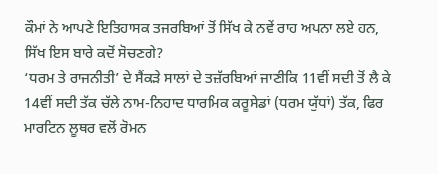ਕੌਮਾਂ ਨੇ ਆਪਣੇ ਇਤਿਹਾਸਕ ਤਜਰਬਿਆਂ ਤੋਂ ਸਿੱਖ ਕੇ ਨਵੇਂ ਰਾਹ ਅਪਨਾ ਲਏ ਹਨ, ਸਿੱਖ ਇਸ ਬਾਰੇ ਕਦੋਂ ਸੋਚਣਗੇ?
‘ਧਰਮ ਤੇ ਰਾਜਨੀਤੀ’ ਦੇ ਸੈਂਕੜੇ ਸਾਲਾਂ ਦੇ ਤਜ਼ੱਰਬਿਆਂ ਜਾਣੀਕਿ 11ਵੀਂ ਸਦੀ ਤੋਂ ਲੈ ਕੇ 14ਵੀਂ ਸਦੀ ਤੱਕ ਚੱਲੇ ਨਾਮ-ਨਿਹਾਦ ਧਾਰਮਿਕ ਕਰੂਸੇਡਾਂ (ਧਰਮ ਯੁੱਧਾਂ) ਤੱਕ, ਫਿਰ ਮਾਰਟਿਨ ਲੂਥਰ ਵਲੋਂ ਰੋਮਨ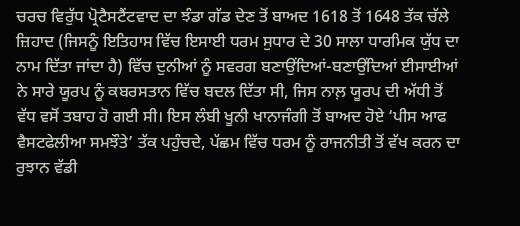ਚਰਚ ਵਿਰੁੱਧ ਪ੍ਰੋਟੈਸਟੈਂਟਵਾਦ ਦਾ ਝੰਡਾ ਗੱਡ ਦੇਣ ਤੋਂ ਬਾਅਦ 1618 ਤੋਂ 1648 ਤੱਕ ਚੱਲੇ ਜ਼ਿਹਾਦ (ਜਿਸਨੂੰ ਇਤਿਹਾਸ ਵਿੱਚ ਇਸਾਈ ਧਰਮ ਸੁਧਾਰ ਦੇ 30 ਸਾਲਾ ਧਾਰਮਿਕ ਯੁੱਧ ਦਾ ਨਾਮ ਦਿੱਤਾ ਜਾਂਦਾ ਹੈ) ਵਿੱਚ ਦੁਨੀਆਂ ਨੂੰ ਸਵਰਗ ਬਣਾਉਂਦਿਆਂ-ਬਣਾਉਂਦਿਆਂ ਈਸਾਈਆਂ ਨੇ ਸਾਰੇ ਯੂਰਪ ਨੂੰ ਕਬਰਸਤਾਨ ਵਿੱਚ ਬਦਲ ਦਿੱਤਾ ਸੀ, ਜਿਸ ਨਾਲ਼ ਯੂਰਪ ਦੀ ਅੱਧੀ ਤੋਂ ਵੱਧ ਵਸੋਂ ਤਬਾਹ ਹੋ ਗਈ ਸੀ। ਇਸ ਲੰਬੀ ਖੂਨੀ ਖਾਨਾਜੰਗੀ ਤੋਂ ਬਾਅਦ ਹੋਏ ‘ਪੀਸ ਆਫ ਵੈਸਟਫੇਲੀਆ ਸਮਝੌਤੇ’ ਤੱਕ ਪਹੁੰਚਦੇ, ਪੱਛਮ ਵਿੱਚ ਧਰਮ ਨੂੰ ਰਾਜਨੀਤੀ ਤੋਂ ਵੱਖ ਕਰਨ ਦਾ ਰੁਝਾਨ ਵੱਡੀ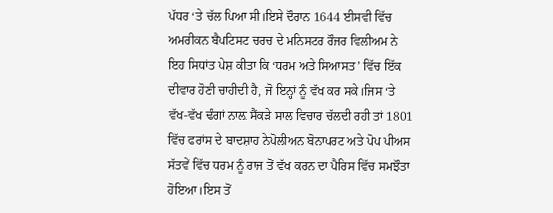ਪੱਧਰ ‘ਤੇ ਚੱਲ ਪਿਆ ਸੀ।ਇਸੇ ਦੌਰਾਨ 1644 ਈਸਵੀ ਵਿੱਚ ਅਮਰੀਕਨ ਬੈਪਟਿਸਟ ਚਰਚ ਦੇ ਮਨਿਸਟਰ ਰੌਜਰ ਵਿਲੀਅਮ ਨੇ ਇਹ ਸਿਧਾਂਤ ਪੇਸ਼ ਕੀਤਾ ਕਿ ‘ਧਰਮ ਅਤੇ ਸਿਆਸਤ’ ਵਿੱਚ ਇੱਕ ਦੀਵਾਰ ਹੋਣੀ ਚਾਹੀਦੀ ਹੈ, ਜੋ ਇਨ੍ਹਾਂ ਨੂੰ ਵੱਖ ਕਰ ਸਕੇ।ਜਿਸ ‘ਤੇ ਵੱਖ-ਵੱਖ ਢੰਗਾਂ ਨਾਲ਼ ਸੈਂਕੜੇ ਸਾਲ ਵਿਚਾਰ ਚੱਲਦੀ ਰਹੀ ਤਾਂ 1801 ਵਿੱਚ ਫਰਾਂਸ ਦੇ ਬਾਦਸ਼ਾਹ ਨੇਪੋਲੀਅਨ ਬੋਨਾਪਰਟ ਅਤੇ ਪੋਪ ਪੀਅਸ ਸੱਤਵੇਂ ਵਿੱਚ ਧਰਮ ਨੂੰ ਰਾਜ ਤੋਂ ਵੱਖ ਕਰਨ ਦਾ ਪੈਰਿਸ ਵਿੱਚ ਸਮਝੌਤਾ ਹੋਇਆ।ਇਸ ਤੋਂ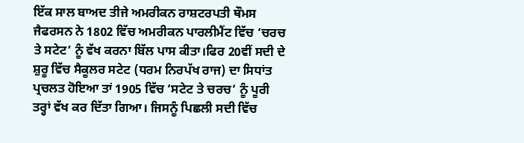ਇੱਕ ਸਾਲ ਬਾਅਦ ਤੀਜੇ ਅਮਰੀਕਨ ਰਾਸ਼ਟਰਪਤੀ ਥੌਮਸ ਜੈਫਰਸਨ ਨੇ 1802 ਵਿੱਚ ਅਮਰੀਕਨ ਪਾਰਲੀਮੈਂਟ ਵਿੱਚ ‘ਚਰਚ ਤੇ ਸਟੇਟ’ ਨੂੰ ਵੱਖ ਕਰਨਾ ਬਿੱਲ ਪਾਸ ਕੀਤਾ।ਫਿਰ 20ਵੀਂ ਸਦੀ ਦੇ ਸ਼ੁਰੂ ਵਿੱਚ ਸੈਕੂਲਰ ਸਟੇਟ (ਧਰਮ ਨਿਰਪੱਖ ਰਾਜ) ਦਾ ਸਿਧਾਂਤ ਪ੍ਰਚਲਤ ਹੋਇਆ ਤਾਂ 1905 ਵਿੱਚ ‘ਸਟੇਟ ਤੇ ਚਰਚ’ ਨੂੰ ਪੂਰੀ ਤਰ੍ਹਾਂ ਵੱਖ ਕਰ ਦਿੱਤਾ ਗਿਆ। ਜਿਸਨੂੰ ਪਿਛਲੀ ਸਦੀ ਵਿੱਚ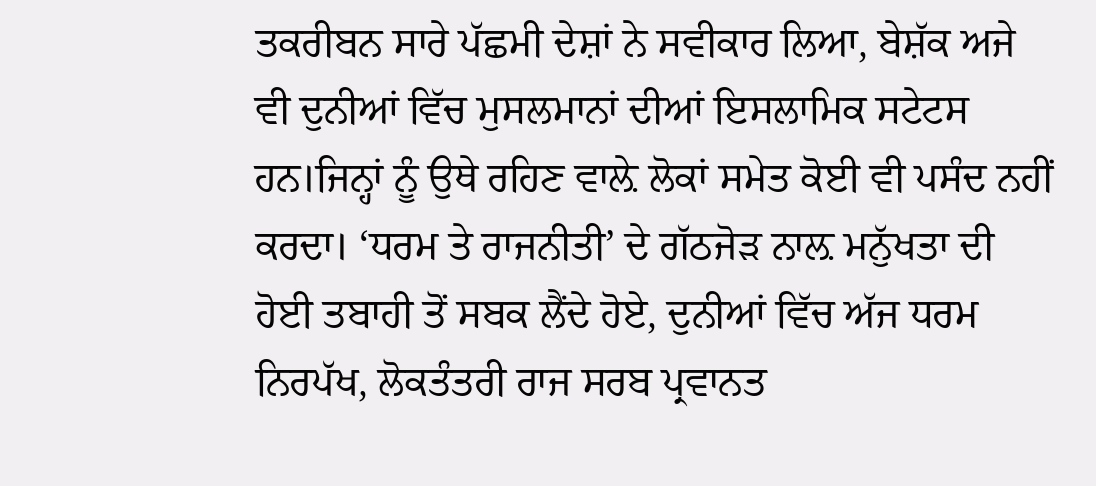ਤਕਰੀਬਨ ਸਾਰੇ ਪੱਛਮੀ ਦੇਸ਼ਾਂ ਨੇ ਸਵੀਕਾਰ ਲਿਆ, ਬੇਸ਼ੱਕ ਅਜੇ ਵੀ ਦੁਨੀਆਂ ਵਿੱਚ ਮੁਸਲਮਾਨਾਂ ਦੀਆਂ ਇਸਲਾਮਿਕ ਸਟੇਟਸ ਹਨ।ਜਿਨ੍ਹਾਂ ਨੂੰ ਉਥੇ ਰਹਿਣ ਵਾਲ਼ੇ ਲੋਕਾਂ ਸਮੇਤ ਕੋਈ ਵੀ ਪਸੰਦ ਨਹੀਂ ਕਰਦਾ। ‘ਧਰਮ ਤੇ ਰਾਜਨੀਤੀ’ ਦੇ ਗੱਠਜੋੜ ਨਾਲ਼ ਮਨੁੱਖਤਾ ਦੀ ਹੋਈ ਤਬਾਹੀ ਤੋਂ ਸਬਕ ਲੈਂਦੇ ਹੋਏ, ਦੁਨੀਆਂ ਵਿੱਚ ਅੱਜ ਧਰਮ ਨਿਰਪੱਖ, ਲੋਕਤੰਤਰੀ ਰਾਜ ਸਰਬ ਪ੍ਰਵਾਨਤ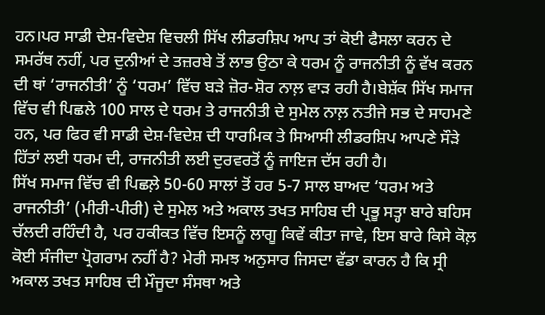ਹਨ।ਪਰ ਸਾਡੀ ਦੇਸ਼-ਵਿਦੇਸ਼ ਵਿਚਲੀ ਸਿੱਖ ਲੀਡਰਸ਼ਿਪ ਆਪ ਤਾਂ ਕੋਈ ਫੈਸਲਾ ਕਰਨ ਦੇ ਸਮਰੱਥ ਨਹੀਂ, ਪਰ ਦੁਨੀਆਂ ਦੇ ਤਜ਼ਰਬੇ ਤੋਂ ਲਾਭ ਉਠਾ ਕੇ ਧਰਮ ਨੂੰ ਰਾਜਨੀਤੀ ਨੂੰ ਵੱਖ ਕਰਨ ਦੀ ਥਾਂ ‘ਰਾਜਨੀਤੀ’ ਨੂੰ ‘ਧਰਮ’ ਵਿੱਚ ਬੜੇ ਜ਼ੋਰ-ਸ਼ੋਰ ਨਾਲ਼ ਵਾੜ ਰਹੀ ਹੈ।ਬੇਸ਼ੱਕ ਸਿੱਖ ਸਮਾਜ ਵਿੱਚ ਵੀ ਪਿਛਲੇ 100 ਸਾਲ ਦੇ ਧਰਮ ਤੇ ਰਾਜਨੀਤੀ ਦੇ ਸੁਮੇਲ ਨਾਲ਼ ਨਤੀਜੇ ਸਭ ਦੇ ਸਾਹਮਣੇ ਹਨ, ਪਰ ਫਿਰ ਵੀ ਸਾਡੀ ਦੇਸ਼-ਵਿਦੇਸ਼ ਦੀ ਧਾਰਮਿਕ ਤੇ ਸਿਆਸੀ ਲੀਡਰਸ਼ਿਪ ਆਪਣੇ ਸੌੜੇ ਹਿੱਤਾਂ ਲਈ ਧਰਮ ਦੀ, ਰਾਜਨੀਤੀ ਲਈ ਦੁਰਵਰਤੋਂ ਨੂੰ ਜਾਇਜ ਦੱਸ ਰਹੀ ਹੈ।
ਸਿੱਖ ਸਮਾਜ ਵਿੱਚ ਵੀ ਪਿਛਲ਼ੇ 50-60 ਸਾਲਾਂ ਤੋਂ ਹਰ 5-7 ਸਾਲ ਬਾਅਦ ‘ਧਰਮ ਅਤੇ ਰਾਜਨੀਤੀ’ (ਮੀਰੀ-ਪੀਰੀ) ਦੇ ਸੁਮੇਲ ਅਤੇ ਅਕਾਲ ਤਖਤ ਸਾਹਿਬ ਦੀ ਪ੍ਰਭੂ ਸਤ੍ਹਾ ਬਾਰੇ ਬਹਿਸ ਚੱਲਦੀ ਰਹਿੰਦੀ ਹੈ, ਪਰ ਹਕੀਕਤ ਵਿੱਚ ਇਸਨੂੰ ਲਾਗੂ ਕਿਵੇਂ ਕੀਤਾ ਜਾਵੇ, ਇਸ ਬਾਰੇ ਕਿਸੇ ਕੋਲ਼ ਕੋਈ ਸੰਜੀਦਾ ਪ੍ਰੋਗਰਾਮ ਨਹੀਂ ਹੈ? ਮੇਰੀ ਸਮਝ ਅਨੁਸਾਰ ਜਿਸਦਾ ਵੱਡਾ ਕਾਰਨ ਹੈ ਕਿ ਸ੍ਰੀ ਅਕਾਲ ਤਖਤ ਸਾਹਿਬ ਦੀ ਮੌਜੂਦਾ ਸੰਸਥਾ ਅਤੇ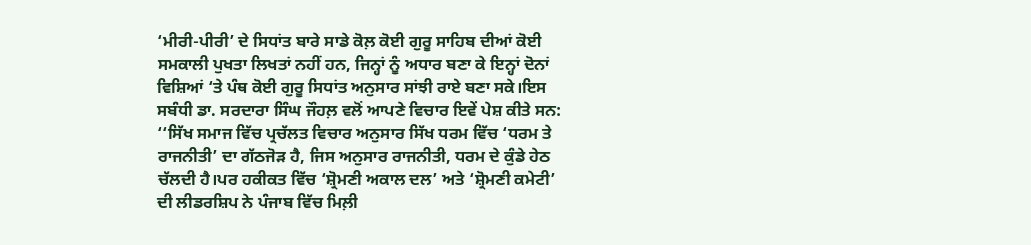‘ਮੀਰੀ-ਪੀਰੀ’ ਦੇ ਸਿਧਾਂਤ ਬਾਰੇ ਸਾਡੇ ਕੋਲ਼ ਕੋਈ ਗੁਰੂ ਸਾਹਿਬ ਦੀਆਂ ਕੋਈ ਸਮਕਾਲੀ ਪੁਖਤਾ ਲਿਖਤਾਂ ਨਹੀਂ ਹਨ, ਜਿਨ੍ਹਾਂ ਨੂੰ ਅਧਾਰ ਬਣਾ ਕੇ ਇਨ੍ਹਾਂ ਦੋਨਾਂ ਵਿਸ਼ਿਆਂ ‘ਤੇ ਪੰਥ ਕੋਈ ਗੁਰੂ ਸਿਧਾਂਤ ਅਨੁਸਾਰ ਸਾਂਝੀ ਰਾਏ ਬਣਾ ਸਕੇ।ਇਸ ਸਬੰਧੀ ਡਾ. ਸਰਦਾਰਾ ਸਿੰਘ ਜੌਹਲ਼ ਵਲੋਂ ਆਪਣੇ ਵਿਚਾਰ ਇਵੇਂ ਪੇਸ਼ ਕੀਤੇ ਸਨ:
‘‘ਸਿੱਖ ਸਮਾਜ ਵਿੱਚ ਪ੍ਰਚੱਲਤ ਵਿਚਾਰ ਅਨੁਸਾਰ ਸਿੱਖ ਧਰਮ ਵਿੱਚ ‘ਧਰਮ ਤੇ ਰਾਜਨੀਤੀ’ ਦਾ ਗੱਠਜੋੜ ਹੈ, ਜਿਸ ਅਨੁਸਾਰ ਰਾਜਨੀਤੀ, ਧਰਮ ਦੇ ਕੁੰਡੇ ਹੇਠ ਚੱਲਦੀ ਹੈ।ਪਰ ਹਕੀਕਤ ਵਿੱਚ ‘ਸ਼੍ਰੋਮਣੀ ਅਕਾਲ ਦਲ’ ਅਤੇ ‘ਸ਼੍ਰੋਮਣੀ ਕਮੇਟੀ’ ਦੀ ਲੀਡਰਸ਼ਿਪ ਨੇ ਪੰਜਾਬ ਵਿੱਚ ਮਿਲ਼ੀ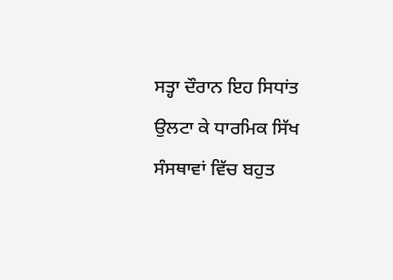ਸਤ੍ਹਾ ਦੌਰਾਨ ਇਹ ਸਿਧਾਂਤ ਉਲਟਾ ਕੇ ਧਾਰਮਿਕ ਸਿੱਖ ਸੰਸਥਾਵਾਂ ਵਿੱਚ ਬਹੁਤ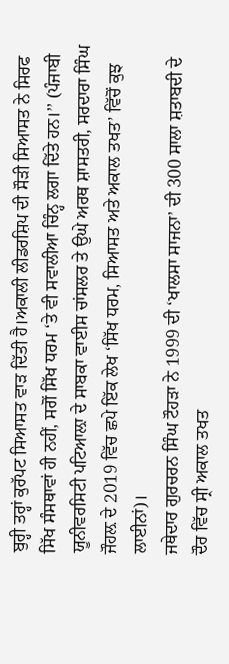ਬੁਰ੍ਹੀ ਤਰ੍ਹਾਂ ਕੁਰੱਪਟ ਸਿਆਸਤ ਵਾੜ ਦਿੱਤੀ ਹੈ।ਅਕਾਲੀ ਲੀਡਰਸ਼ਿਪ ਦੀ ਸੌੜੀ ਸਿਆਸਤ ਨੇ ਸਿਰਫ ਸਿੱਖ ਸੰਸਥਾਵਾਂ ਹੀ ਨਹੀਂ, ਸਗੋਂ ਸਿੱਖ ਧਰਮ ‘ਤੇ ਵੀ ਸਵਾਲੀਆ ਚਿੰਨ੍ਹ ਲਗਾ ਦਿੱਤੇ ਹਨ।’’ (ਪੰਜਾਬੀ ਯੂਨੀਵਰਸਿਟੀ ਪਟਿਆਲ਼ਾ ਦੇ ਸਾਬਕਾ ਵਾਈਸ ਚਾਂਸਲਰ ਤੇ ਉਘੇ ਅਰਥ ਸ਼ਾਸਤਰੀ, ਸਰਦਾਰਾ ਸਿੰਘ ਜੌਹਲ਼ ਦੇ 2019 ਵਿੱਚ ਛਪੇ ਇੱਕ ਲੇਖ ‘ਸਿੱਖ ਧਰਮ, ਸਿਆਸਤ ਅਤੇ ਅਕਾਲ ਤਖਤ’ ਵਿੱਚੋਂ ਕੁਝ ਲਾਈਨਾਂ)।
ਜਥੇਦਾਰ ਗੁਰਚਰਨ ਸਿੰਘ ਟੌਹੜਾ ਨੇ 1999 ਦੀ ‘ਖਾਲਸਾ ਸਾਜਨਾ’ ਦੀ 300 ਸਾਲਾ ਸ਼ਤਾਬਦੀ ਦੇ ਦੌਰ ਵਿੱਚ ਸ੍ਰੀ ਅਕਾਲ ਤਖਤ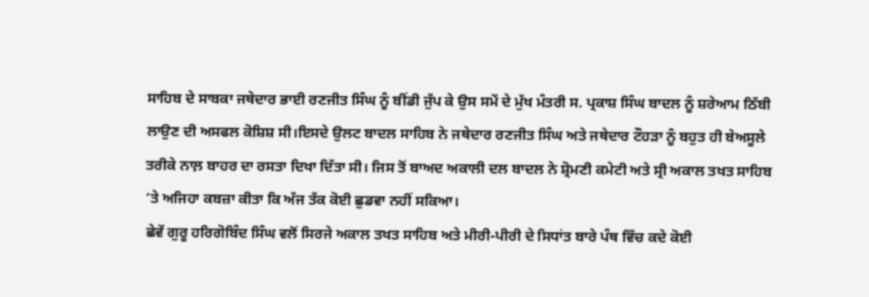ਸਾਹਿਬ ਦੇ ਸਾਬਕਾ ਜਥੇਦਾਰ ਭਾਈ ਰਣਜੀਤ ਸਿੰਘ ਨੂੰ ਬੀਂਡੀ ਜੁੱਪ ਕੇ ਉਸ ਸਮੇਂ ਦੇ ਮੁੱਖ ਮੰਤਰੀ ਸ. ਪ੍ਰਕਾਸ਼ ਸਿੰਘ ਬਾਦਲ ਨੂੰ ਸ਼ਰੇਆਮ ਠਿੱਬੀ ਲਾਉਣ ਦੀ ਅਸਫਲ ਕੋਸ਼ਿਸ਼ ਸੀ।ਇਸਦੇ ਉਲਟ ਬਾਦਲ ਸਾਹਿਬ ਨੇ ਜਥੇਦਾਰ ਰਣਜੀਤ ਸਿੰਘ ਅਤੇ ਜਥੇਦਾਰ ਟੌਹੜਾ ਨੂੰ ਬਹੁਤ ਹੀ ਬੇਅਸੂਲੇ ਤਰੀਕੇ ਨਾਲ਼ ਬਾਹਰ ਦਾ ਰਸਤਾ ਦਿਖਾ ਦਿੱਤਾ ਸੀ। ਜਿਸ ਤੋਂ ਬਾਅਦ ਅਕਾਲੀ ਦਲ ਬਾਦਲ ਨੇ ਸ਼੍ਰੋਮਣੀ ਕਮੇਟੀ ਅਤੇ ਸ੍ਰੀ ਅਕਾਲ ਤਖਤ ਸਾਹਿਬ ‘ਤੇ ਅਜਿਹਾ ਕਬਜ਼ਾ ਕੀਤਾ ਕਿ ਅੱਜ ਤੱਕ ਕੋਈ ਛੁਡਵਾ ਨਹੀਂ ਸਕਿਆ।
ਛੇਵੇਂ ਗੁਰੂ ਹਰਿਗੋਬਿੰਦ ਸਿੰਘ ਵਲੋਂ ਸਿਰਜੇ ਅਕਾਲ ਤਖਤ ਸਾਹਿਬ ਅਤੇ ਮੀਰੀ-ਪੀਰੀ ਦੇ ਸਿਧਾਂਤ ਬਾਰੇ ਪੰਥ ਵਿੱਚ ਕਦੇ ਕੋਈ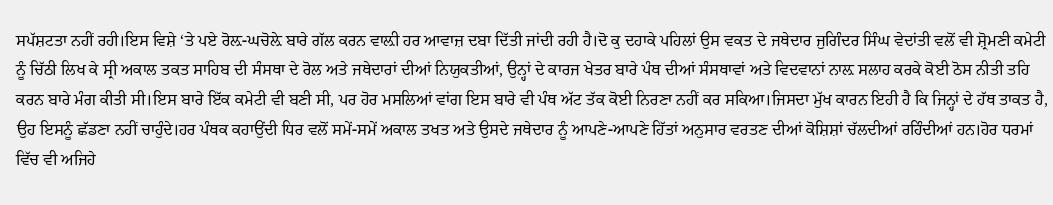ਸਪੱਸ਼ਟਤਾ ਨਹੀਂ ਰਹੀ।ਇਸ ਵਿਸ਼ੇ ‘ਤੇ ਪਏ ਰੋਲ਼-ਘਚੋਲ਼ੇ ਬਾਰੇ ਗੱਲ ਕਰਨ ਵਾਲ਼ੀ ਹਰ ਆਵਾਜ਼ ਦਬਾ ਦਿੱਤੀ ਜਾਂਦੀ ਰਹੀ ਹੈ।ਦੋ ਕੁ ਦਹਾਕੇ ਪਹਿਲਾਂ ਉਸ ਵਕਤ ਦੇ ਜਥੇਦਾਰ ਜੁਗਿੰਦਰ ਸਿੰਘ ਵੇਦਾਂਤੀ ਵਲੋਂ ਵੀ ਸ਼੍ਰੋਮਣੀ ਕਮੇਟੀ ਨੂੰ ਚਿੱਠੀ ਲਿਖ ਕੇ ਸ੍ਰੀ ਅਕਾਲ ਤਕਤ ਸਾਹਿਬ ਦੀ ਸੰਸਥਾ ਦੇ ਰੋਲ ਅਤੇ ਜਥੇਦਾਰਾਂ ਦੀਆਂ ਨਿਯੁਕਤੀਆਂ, ਉਨ੍ਹਾਂ ਦੇ ਕਾਰਜ ਖੇਤਰ ਬਾਰੇ ਪੰਥ ਦੀਆਂ ਸੰਸਥਾਵਾਂ ਅਤੇ ਵਿਦਵਾਨਾਂ ਨਾਲ਼ ਸਲਾਹ ਕਰਕੇ ਕੋਈ ਠੋਸ ਨੀਤੀ ਤਹਿ ਕਰਨ ਬਾਰੇ ਮੰਗ ਕੀਤੀ ਸੀ।ਇਸ ਬਾਰੇ ਇੱਕ ਕਮੇਟੀ ਵੀ ਬਣੀ ਸੀ, ਪਰ ਹੋਰ ਮਸਲਿਆਂ ਵਾਂਗ ਇਸ ਬਾਰੇ ਵੀ ਪੰਥ ਅੱਟ ਤੱਕ ਕੋਈ ਨਿਰਣਾ ਨਹੀਂ ਕਰ ਸਕਿਆ।ਜਿਸਦਾ ਮੁੱਖ ਕਾਰਨ ਇਹੀ ਹੈ ਕਿ ਜਿਨ੍ਹਾਂ ਦੇ ਹੱਥ ਤਾਕਤ ਹੈ, ਉਹ ਇਸਨੂੰ ਛੱਡਣਾ ਨਹੀਂ ਚਾਹੁੰਦੇ।ਹਰ ਪੰਥਕ ਕਹਾਉਂਦੀ ਧਿਰ ਵਲੋਂ ਸਮੇਂ-ਸਮੇਂ ਅਕਾਲ ਤਖਤ ਅਤੇ ਉਸਦੇ ਜਥੇਦਾਰ ਨੂੰ ਆਪਣੇ-ਆਪਣੇ ਹਿੱਤਾਂ ਅਨੁਸਾਰ ਵਰਤਣ ਦੀਆਂ ਕੋਸ਼ਿਸ਼ਾਂ ਚੱਲਦੀਆਂ ਰਹਿੰਦੀਆਂ ਹਨ।ਹੋਰ ਧਰਮਾਂ ਵਿੱਚ ਵੀ ਅਜਿਹੇ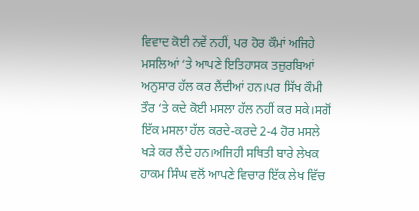ਵਿਵਾਦ ਕੋਈ ਨਵੇਂ ਨਹੀਂ, ਪਰ ਹੋਰ ਕੌਮਾਂ ਅਜਿਹੇ ਮਸਲਿਆਂ ‘ਤੇ ਆਪਣੇ ਇਤਿਹਾਸਕ ਤਜ਼ੁਰਬਿਆਂ ਅਨੁਸਾਰ ਹੱਲ ਕਰ ਲੈਂਦੀਆਂ ਹਨ।ਪਰ ਸਿੱਖ ਕੌਮੀ ਤੌਰ ‘ਤੇ ਕਦੇ ਕੋਈ ਮਸਲਾ ਹੱਲ ਨਹੀਂ ਕਰ ਸਕੇ।ਸਗੋਂ ਇੱਕ ਮਸਲਾ ਹੱਲ ਕਰਦੇ-ਕਰਦੇ 2-4 ਹੋਰ ਮਸਲੇ ਖੜੇ ਕਰ ਲੈਂਦੇ ਹਨ।ਅਜਿਹੀ ਸਥਿਤੀ ਬਾਰੇ ਲੇਖਕ ਹਾਕਮ ਸਿੰਘ ਵਲੋਂ ਆਪਣੇ ਵਿਚਾਰ ਇੱਕ ਲੇਖ ਵਿੱਚ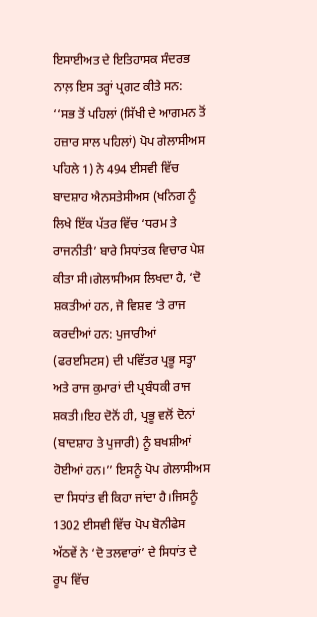ਇਸਾਈਅਤ ਦੇ ਇਤਿਹਾਸਕ ਸੰਦਰਭ ਨਾਲ਼ ਇਸ ਤਰ੍ਹਾਂ ਪ੍ਰਗਟ ਕੀਤੇ ਸਨ:
‘‘ਸਭ ਤੋਂ ਪਹਿਲਾਂ (ਸਿੱਖੀ ਦੇ ਆਗਮਨ ਤੋਂ ਹਜ਼ਾਰ ਸਾਲ ਪਹਿਲਾਂ) ਪੋਪ ਗੇਲਾਸੀਅਸ ਪਹਿਲੇ 1) ਨੇ 494 ਈਸਵੀ ਵਿੱਚ ਬਾਦਸ਼ਾਹ ਐਨਸਤੇਸੀਅਸ (ਖਨਿਗ ਨੂੰ ਲਿਖੇ ਇੱਕ ਪੱਤਰ ਵਿੱਚ ‘ਧਰਮ ਤੇ ਰਾਜਨੀਤੀ’ ਬਾਰੇ ਸਿਧਾਂਤਕ ਵਿਚਾਰ ਪੇਸ਼ ਕੀਤਾ ਸੀ।ਗੇਲਾਸੀਅਸ ਲਿਖਦਾ ਹੈ, ‘ਦੋ ਸ਼ਕਤੀਆਂ ਹਨ, ਜੋ ਵਿਸ਼ਵ ‘ਤੇ ਰਾਜ ਕਰਦੀਆਂ ਹਨ: ਪੁਜਾਰੀਆਂ (ਫਰੲਸਿਟਸ) ਦੀ ਪਵਿੱਤਰ ਪ੍ਰਭੂ ਸਤ੍ਹਾ ਅਤੇ ਰਾਜ ਕੁਮਾਰਾਂ ਦੀ ਪ੍ਰਬੰਧਕੀ ਰਾਜ ਸ਼ਕਤੀ।ਇਹ ਦੋਨੋਂ ਹੀ, ਪ੍ਰਭੂ ਵਲੋਂ ਦੋਨਾਂ (ਬਾਦਸ਼ਾਹ ਤੇ ਪੁਜਾਰੀ) ਨੂੰ ਬਖਸ਼ੀਆਂ ਹੋਈਆਂ ਹਨ।’’ ਇਸਨੂੰ ਪੋਪ ਗੇਲਾਸੀਅਸ ਦਾ ਸਿਧਾਂਤ ਵੀ ਕਿਹਾ ਜਾਂਦਾ ਹੈ।ਜਿਸਨੂੰ 1302 ਈਸਵੀ ਵਿੱਚ ਪੋਪ ਬੋਨੀਫੇਸ ਅੱਠਵੇਂ ਨੇ ‘ਦੋ ਤਲਵਾਰਾਂ’ ਦੇ ਸਿਧਾਂਤ ਦੇ ਰੂਪ ਵਿੱਚ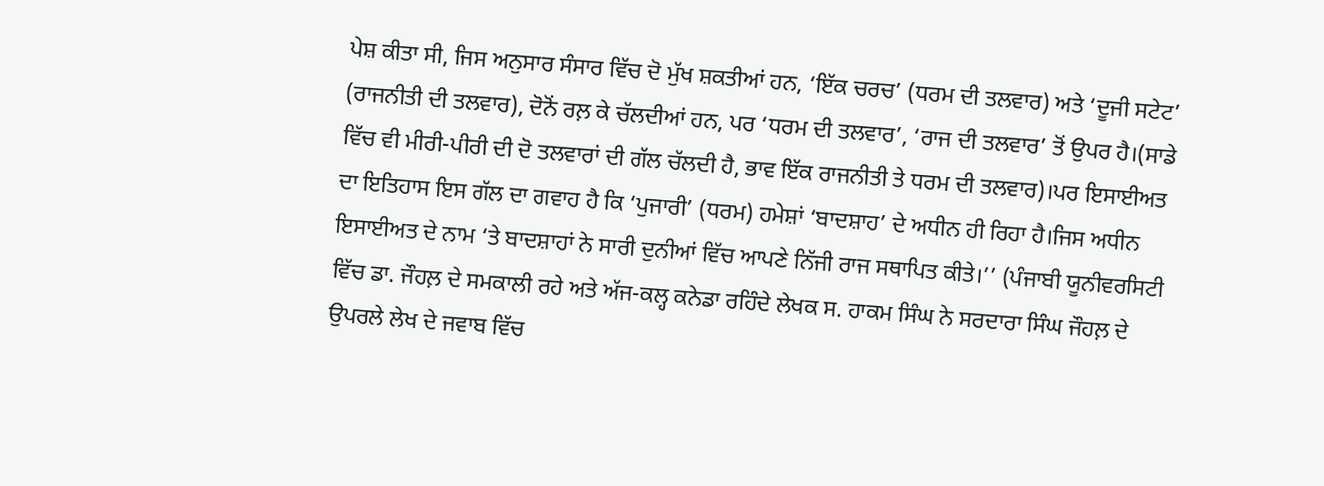ਪੇਸ਼ ਕੀਤਾ ਸੀ, ਜਿਸ ਅਨੁਸਾਰ ਸੰਸਾਰ ਵਿੱਚ ਦੋ ਮੁੱਖ ਸ਼ਕਤੀਆਂ ਹਨ, ‘ਇੱਕ ਚਰਚ’ (ਧਰਮ ਦੀ ਤਲਵਾਰ) ਅਤੇ ‘ਦੂਜੀ ਸਟੇਟ’ (ਰਾਜਨੀਤੀ ਦੀ ਤਲਵਾਰ), ਦੋਨੋਂ ਰਲ਼ ਕੇ ਚੱਲਦੀਆਂ ਹਨ, ਪਰ ‘ਧਰਮ ਦੀ ਤਲਵਾਰ’, ‘ਰਾਜ ਦੀ ਤਲਵਾਰ’ ਤੋਂ ਉਪਰ ਹੈ।(ਸਾਡੇ ਵਿੱਚ ਵੀ ਮੀਰੀ-ਪੀਰੀ ਦੀ ਦੋ ਤਲਵਾਰਾਂ ਦੀ ਗੱਲ ਚੱਲਦੀ ਹੈ, ਭਾਵ ਇੱਕ ਰਾਜਨੀਤੀ ਤੇ ਧਰਮ ਦੀ ਤਲਵਾਰ)।ਪਰ ਇਸਾਈਅਤ ਦਾ ਇਤਿਹਾਸ ਇਸ ਗੱਲ ਦਾ ਗਵਾਹ ਹੈ ਕਿ ‘ਪੁਜਾਰੀ’ (ਧਰਮ) ਹਮੇਸ਼ਾਂ ‘ਬਾਦਸ਼ਾਹ’ ਦੇ ਅਧੀਨ ਹੀ ਰਿਹਾ ਹੈ।ਜਿਸ ਅਧੀਨ ਇਸਾਈਅਤ ਦੇ ਨਾਮ ‘ਤੇ ਬਾਦਸ਼ਾਹਾਂ ਨੇ ਸਾਰੀ ਦੁਨੀਆਂ ਵਿੱਚ ਆਪਣੇ ਨਿੱਜੀ ਰਾਜ ਸਥਾਪਿਤ ਕੀਤੇ।’’ (ਪੰਜਾਬੀ ਯੂਨੀਵਰਸਿਟੀ ਵਿੱਚ ਡਾ. ਜੌਹਲ਼ ਦੇ ਸਮਕਾਲੀ ਰਹੇ ਅਤੇ ਅੱਜ-ਕਲ੍ਹ ਕਨੇਡਾ ਰਹਿੰਦੇ ਲੇਖਕ ਸ. ਹਾਕਮ ਸਿੰਘ ਨੇ ਸਰਦਾਰਾ ਸਿੰਘ ਜੌਹਲ਼ ਦੇ ਉਪਰਲੇ ਲੇਖ ਦੇ ਜਵਾਬ ਵਿੱਚ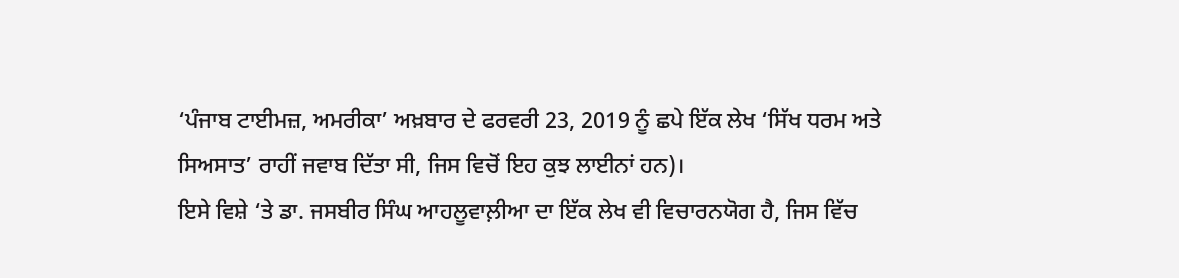‘ਪੰਜਾਬ ਟਾਈਮਜ਼, ਅਮਰੀਕਾ’ ਅਖ਼ਬਾਰ ਦੇ ਫਰਵਰੀ 23, 2019 ਨੂੰ ਛਪੇ ਇੱਕ ਲੇਖ ‘ਸਿੱਖ ਧਰਮ ਅਤੇ ਸਿਅਸਾਤ’ ਰਾਹੀਂ ਜਵਾਬ ਦਿੱਤਾ ਸੀ, ਜਿਸ ਵਿਚੋਂ ਇਹ ਕੁਝ ਲਾਈਨਾਂ ਹਨ)।
ਇਸੇ ਵਿਸ਼ੇ ‘ਤੇ ਡਾ. ਜਸਬੀਰ ਸਿੰਘ ਆਹਲੂਵਾਲ਼ੀਆ ਦਾ ਇੱਕ ਲੇਖ ਵੀ ਵਿਚਾਰਨਯੋਗ ਹੈ, ਜਿਸ ਵਿੱਚ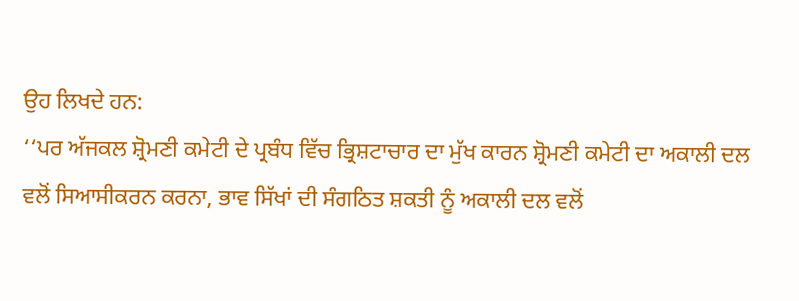ਉਹ ਲਿਖਦੇ ਹਨ:
‘‘ਪਰ ਅੱਜਕਲ ਸ਼੍ਰੋਮਣੀ ਕਮੇਟੀ ਦੇ ਪ੍ਰਬੰਧ ਵਿੱਚ ਭ੍ਰਿਸ਼ਟਾਚਾਰ ਦਾ ਮੁੱਖ ਕਾਰਨ ਸ਼੍ਰੋਮਣੀ ਕਮੇਟੀ ਦਾ ਅਕਾਲੀ ਦਲ ਵਲੋਂ ਸਿਆਸੀਕਰਨ ਕਰਨਾ, ਭਾਵ ਸਿੱਖਾਂ ਦੀ ਸੰਗਠਿਤ ਸ਼ਕਤੀ ਨੂੰ ਅਕਾਲੀ ਦਲ ਵਲੋਂ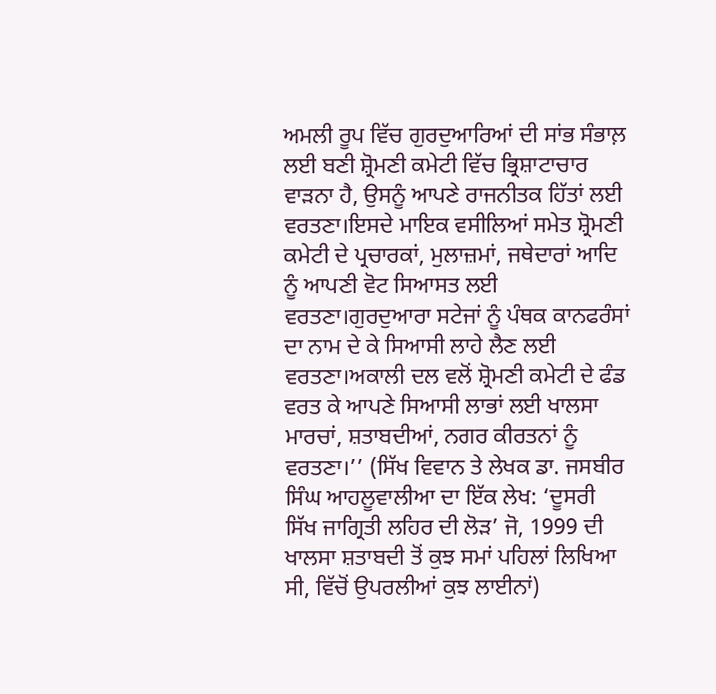ਅਮਲੀ ਰੂਪ ਵਿੱਚ ਗੁਰਦੁਆਰਿਆਂ ਦੀ ਸਾਂਭ ਸੰਭਾਲ਼ ਲਈ ਬਣੀ ਸ਼੍ਰੋਮਣੀ ਕਮੇਟੀ ਵਿੱਚ ਭ੍ਰਿਸ਼ਾਟਾਚਾਰ ਵਾੜਨਾ ਹੈ, ਉਸਨੂੰ ਆਪਣੇ ਰਾਜਨੀਤਕ ਹਿੱਤਾਂ ਲਈ ਵਰਤਣਾ।ਇਸਦੇ ਮਾਇਕ ਵਸੀਲਿਆਂ ਸਮੇਤ ਸ਼੍ਰੋਮਣੀ ਕਮੇਟੀ ਦੇ ਪ੍ਰਚਾਰਕਾਂ, ਮੁਲਾਜ਼ਮਾਂ, ਜਥੇਦਾਰਾਂ ਆਦਿ ਨੂੰ ਆਪਣੀ ਵੋਟ ਸਿਆਸਤ ਲਈ ਵਰਤਣਾ।ਗੁਰਦੁਆਰਾ ਸਟੇਜਾਂ ਨੂੰ ਪੰਥਕ ਕਾਨਫਰੰਸਾਂ ਦਾ ਨਾਮ ਦੇ ਕੇ ਸਿਆਸੀ ਲਾਹੇ ਲੈਣ ਲਈ ਵਰਤਣਾ।ਅਕਾਲੀ ਦਲ ਵਲੋਂ ਸ਼੍ਰੋਮਣੀ ਕਮੇਟੀ ਦੇ ਫੰਡ ਵਰਤ ਕੇ ਆਪਣੇ ਸਿਆਸੀ ਲਾਭਾਂ ਲਈ ਖਾਲਸਾ ਮਾਰਚਾਂ, ਸ਼ਤਾਬਦੀਆਂ, ਨਗਰ ਕੀਰਤਨਾਂ ਨੂੰ ਵਰਤਣਾ।’’ (ਸਿੱਖ ਵਿਵਾਨ ਤੇ ਲੇਖਕ ਡਾ. ਜਸਬੀਰ ਸਿੰਘ ਆਹਲੂਵਾਲੀਆ ਦਾ ਇੱਕ ਲੇਖ: ‘ਦੂਸਰੀ ਸਿੱਖ ਜਾਗ੍ਰਿਤੀ ਲਹਿਰ ਦੀ ਲੋੜ’ ਜੋ, 1999 ਦੀ ਖਾਲਸਾ ਸ਼ਤਾਬਦੀ ਤੋਂ ਕੁਝ ਸਮਾਂ ਪਹਿਲਾਂ ਲਿਖਿਆ ਸੀ, ਵਿੱਚੋਂ ਉਪਰਲੀਆਂ ਕੁਝ ਲਾਈਨਾਂ)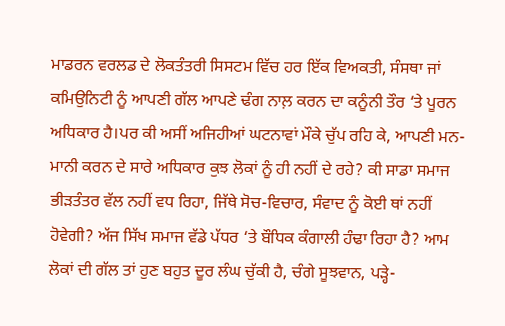ਮਾਡਰਨ ਵਰਲਡ ਦੇ ਲੋਕਤੰਤਰੀ ਸਿਸਟਮ ਵਿੱਚ ਹਰ ਇੱਕ ਵਿਅਕਤੀ, ਸੰਸਥਾ ਜਾਂ ਕਮਿਉਨਿਟੀ ਨੂੰ ਆਪਣੀ ਗੱਲ ਆਪਣੇ ਢੰਗ ਨਾਲ਼ ਕਰਨ ਦਾ ਕਨੂੰਨੀ ਤੌਰ ‘ਤੇ ਪੂਰਨ ਅਧਿਕਾਰ ਹੈ।ਪਰ ਕੀ ਅਸੀਂ ਅਜਿਹੀਆਂ ਘਟਨਾਵਾਂ ਮੌਕੇ ਚੁੱਪ ਰਹਿ ਕੇ, ਆਪਣੀ ਮਨ-ਮਾਨੀ ਕਰਨ ਦੇ ਸਾਰੇ ਅਧਿਕਾਰ ਕੁਝ ਲੋਕਾਂ ਨੂੰ ਹੀ ਨਹੀਂ ਦੇ ਰਹੇ? ਕੀ ਸਾਡਾ ਸਮਾਜ ਭੀੜਤੰਤਰ ਵੱਲ ਨਹੀਂ ਵਧ ਰਿਹਾ, ਜਿੱਥੇ ਸੋਚ-ਵਿਚਾਰ, ਸੰਵਾਦ ਨੂੰ ਕੋਈ ਥਾਂ ਨਹੀਂ ਹੋਵੇਗੀ? ਅੱਜ ਸਿੱਖ ਸਮਾਜ ਵੱਡੇ ਪੱਧਰ ‘ਤੇ ਬੌਧਿਕ ਕੰਗਾਲੀ ਹੰਢਾ ਰਿਹਾ ਹੈ? ਆਮ ਲੋਕਾਂ ਦੀ ਗੱਲ ਤਾਂ ਹੁਣ ਬਹੁਤ ਦੂਰ ਲੰਘ ਚੁੱਕੀ ਹੈ, ਚੰਗੇ ਸੂਝਵਾਨ, ਪੜ੍ਹੇ-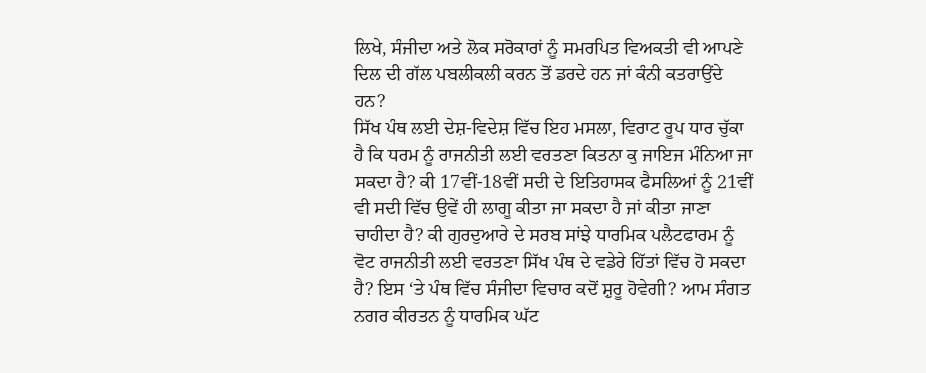ਲਿਖੇ, ਸੰਜੀਦਾ ਅਤੇ ਲੋਕ ਸਰੋਕਾਰਾਂ ਨੂੰ ਸਮਰਪਿਤ ਵਿਅਕਤੀ ਵੀ ਆਪਣੇ ਦਿਲ ਦੀ ਗੱਲ ਪਬਲੀਕਲੀ ਕਰਨ ਤੋਂ ਡਰਦੇ ਹਨ ਜਾਂ ਕੰਨੀ ਕਤਰਾਉਂਦੇ ਹਨ?
ਸਿੱਖ ਪੰਥ ਲਈ ਦੇਸ਼-ਵਿਦੇਸ਼ ਵਿੱਚ ਇਹ ਮਸਲਾ, ਵਿਰਾਟ ਰੂਪ ਧਾਰ ਚੁੱਕਾ ਹੈ ਕਿ ਧਰਮ ਨੂੰ ਰਾਜਨੀਤੀ ਲਈ ਵਰਤਣਾ ਕਿਤਨਾ ਕੁ ਜਾਇਜ ਮੰਨਿਆ ਜਾ ਸਕਦਾ ਹੈ? ਕੀ 17ਵੀਂ-18ਵੀਂ ਸਦੀ ਦੇ ਇਤਿਹਾਸਕ ਫੈਸਲਿਆਂ ਨੂੰ 21ਵੀਂ ਵੀ ਸਦੀ ਵਿੱਚ ਉਵੇਂ ਹੀ ਲਾਗੂ ਕੀਤਾ ਜਾ ਸਕਦਾ ਹੈ ਜਾਂ ਕੀਤਾ ਜਾਣਾ ਚਾਹੀਦਾ ਹੈ? ਕੀ ਗੁਰਦੁਆਰੇ ਦੇ ਸਰਬ ਸਾਂਝੇ ਧਾਰਮਿਕ ਪਲੈਟਫਾਰਮ ਨੂੰ ਵੋਟ ਰਾਜਨੀਤੀ ਲਈ ਵਰਤਣਾ ਸਿੱਖ ਪੰਥ ਦੇ ਵਡੇਰੇ ਹਿੱਤਾਂ ਵਿੱਚ ਹੋ ਸਕਦਾ ਹੈ? ਇਸ ‘ਤੇ ਪੰਥ ਵਿੱਚ ਸੰਜੀਦਾ ਵਿਚਾਰ ਕਦੋਂ ਸ਼ੁਰੂ ਹੋਵੇਗੀ? ਆਮ ਸੰਗਤ ਨਗਰ ਕੀਰਤਨ ਨੂੰ ਧਾਰਮਿਕ ਘੱਟ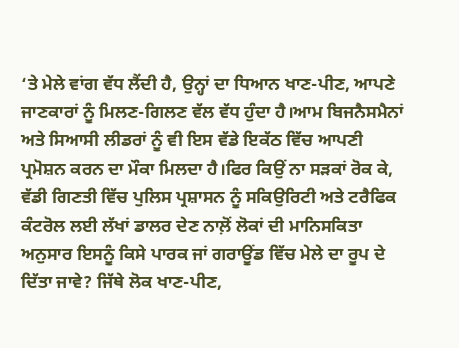‘ਤੇ ਮੇਲੇ ਵਾਂਗ ਵੱਧ ਲੈਂਦੀ ਹੈ, ਉਨ੍ਹਾਂ ਦਾ ਧਿਆਨ ਖਾਣ-ਪੀਣ, ਆਪਣੇ ਜਾਣਕਾਰਾਂ ਨੂੰ ਮਿਲਣ-ਗਿਲਣ ਵੱਲ ਵੱਧ ਹੁੰਦਾ ਹੈ।ਆਮ ਬਿਜਨੈਸਮੈਨਾਂ ਅਤੇ ਸਿਆਸੀ ਲੀਡਰਾਂ ਨੂੰ ਵੀ ਇਸ ਵੱਡੇ ਇਕੱਠ ਵਿੱਚ ਆਪਣੀ ਪ੍ਰਮੋਸ਼ਨ ਕਰਨ ਦਾ ਮੌਕਾ ਮਿਲਦਾ ਹੈ।ਫਿਰ ਕਿਉਂ ਨਾ ਸੜਕਾਂ ਰੋਕ ਕੇ, ਵੱਡੀ ਗਿਣਤੀ ਵਿੱਚ ਪੁਲਿਸ ਪ੍ਰਸ਼ਾਸਨ ਨੂੰ ਸਕਿਉਰਿਟੀ ਅਤੇ ਟਰੈਫਿਕ ਕੰਟਰੋਲ ਲਈ ਲੱਖਾਂ ਡਾਲਰ ਦੇਣ ਨਾਲ਼ੋਂ ਲੋਕਾਂ ਦੀ ਮਾਨਿਸਕਿਤਾ ਅਨੁਸਾਰ ਇਸਨੂੰ ਕਿਸੇ ਪਾਰਕ ਜਾਂ ਗਰਾਊਂਡ ਵਿੱਚ ਮੇਲੇ ਦਾ ਰੂਪ ਦੇ ਦਿੱਤਾ ਜਾਵੇ? ਜਿੱਥੇ ਲੋਕ ਖਾਣ-ਪੀਣ,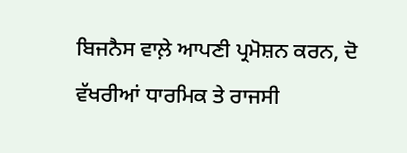ਬਿਜਨੈਸ ਵਾਲ਼ੇ ਆਪਣੀ ਪ੍ਰਮੋਸ਼ਨ ਕਰਨ, ਦੋ ਵੱਖਰੀਆਂ ਧਾਰਮਿਕ ਤੇ ਰਾਜਸੀ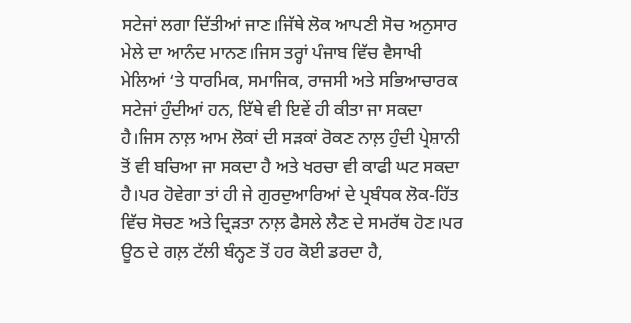ਸਟੇਜਾਂ ਲਗਾ ਦਿੱਤੀਆਂ ਜਾਣ।ਜਿੱਥੇ ਲੋਕ ਆਪਣੀ ਸੋਚ ਅਨੁਸਾਰ ਮੇਲੇ ਦਾ ਆਨੰਦ ਮਾਨਣ।ਜਿਸ ਤਰ੍ਹਾਂ ਪੰਜਾਬ ਵਿੱਚ ਵੈਸਾਖੀ ਮੇਲਿਆਂ ‘ਤੇ ਧਾਰਮਿਕ, ਸਮਾਜਿਕ, ਰਾਜਸੀ ਅਤੇ ਸਭਿਆਚਾਰਕ ਸਟੇਜਾਂ ਹੁੰਦੀਆਂ ਹਨ, ਇੱਥੇ ਵੀ ਇਵੇਂ ਹੀ ਕੀਤਾ ਜਾ ਸਕਦਾ ਹੈ।ਜਿਸ ਨਾਲ਼ ਆਮ ਲੋਕਾਂ ਦੀ ਸੜਕਾਂ ਰੋਕਣ ਨਾਲ਼ ਹੁੰਦੀ ਪ੍ਰੇਸ਼ਾਨੀ ਤੋਂ ਵੀ ਬਚਿਆ ਜਾ ਸਕਦਾ ਹੈ ਅਤੇ ਖਰਚਾ ਵੀ ਕਾਫੀ ਘਟ ਸਕਦਾ ਹੈ।ਪਰ ਹੋਵੇਗਾ ਤਾਂ ਹੀ ਜੇ ਗੁਰਦੁਆਰਿਆਂ ਦੇ ਪ੍ਰਬੰਧਕ ਲੋਕ-ਹਿੱਤ ਵਿੱਚ ਸੋਚਣ ਅਤੇ ਦ੍ਰਿੜਤਾ ਨਾਲ਼ ਫੈਸਲੇ ਲੈਣ ਦੇ ਸਮਰੱਥ ਹੋਣ।ਪਰ ਊਠ ਦੇ ਗਲ਼ ਟੱਲੀ ਬੰਨ੍ਹਣ ਤੋਂ ਹਰ ਕੋਈ ਡਰਦਾ ਹੈ,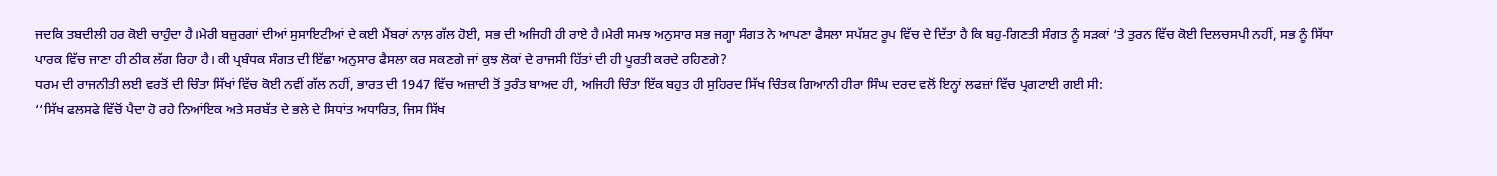ਜਦਕਿ ਤਬਦੀਲੀ ਹਰ ਕੋਈ ਚਾਹੁੰਦਾ ਹੈ।ਮੇਰੀ ਬਜ਼ੁਰਗਾਂ ਦੀਆਂ ਸੁਸਾਇਟੀਆਂ ਦੇ ਕਈ ਮੈਂਬਰਾਂ ਨਾਲ਼ ਗੱਲ ਹੋਈ, ਸਭ ਦੀ ਅਜਿਹੀ ਹੀ ਰਾਏ ਹੈ।ਮੇਰੀ ਸਮਝ ਅਨੁਸਾਰ ਸਭ ਜਗ੍ਹਾ ਸੰਗਤ ਨੇ ਆਪਣਾ ਫੈਸਲਾ ਸਪੱਸ਼ਟ ਰੂਪ ਵਿੱਚ ਦੇ ਦਿੱਤਾ ਹੈ ਕਿ ਬਹੁ-ਗਿਣਤੀ ਸੰਗਤ ਨੂੰ ਸੜਕਾਂ ‘ਤੇ ਤੁਰਨ ਵਿੱਚ ਕੋਈ ਦਿਲਚਸਪੀ ਨਹੀਂ, ਸਭ ਨੂੰ ਸਿੱਧਾ ਪਾਰਕ ਵਿੱਚ ਜਾਣਾ ਹੀ ਠੀਕ ਲੱਗ ਰਿਹਾ ਹੈ। ਕੀ ਪ੍ਰਬੰਧਕ ਸੰਗਤ ਦੀ ਇੱਛਾ ਅਨੁਸਾਰ ਫੈਸਲਾ ਕਰ ਸਕਣਗੇ ਜਾਂ ਕੁਝ ਲੋਕਾਂ ਦੇ ਰਾਜਸੀ ਹਿੱਤਾਂ ਦੀ ਹੀ ਪੂਰਤੀ ਕਰਦੇ ਰਹਿਣਗੇ?
ਧਰਮ ਦੀ ਰਾਜਨੀਤੀ ਲਈ ਵਰਤੋਂ ਦੀ ਚਿੰਤਾ ਸਿੱਖਾਂ ਵਿੱਚ ਕੋਈ ਨਵੀਂ ਗੱਲ ਨਹੀਂ, ਭਾਰਤ ਦੀ 1947 ਵਿੱਚ ਅਜ਼ਾਦੀ ਤੋਂ ਤੁਰੰਤ ਬਾਅਦ ਹੀ, ਅਜਿਹੀ ਚਿੰਤਾ ਇੱਕ ਬਹੁਤ ਹੀ ਸੁਹਿਰਦ ਸਿੱਖ ਚਿੰਤਕ ਗਿਆਨੀ ਹੀਰਾ ਸਿੰਘ ਦਰਦ ਵਲੋਂ ਇਨ੍ਹਾਂ ਲਫਜ਼ਾਂ ਵਿੱਚ ਪ੍ਰਗਟਾਈ ਗਈ ਸੀ:
‘‘ਸਿੱਖ ਫਲਸਫੇ ਵਿੱਚੋਂ ਪੈਦਾ ਹੋ ਰਹੇ ਨਿਆਂਇਕ ਅਤੇ ਸਰਬੱਤ ਦੇ ਭਲੇ ਦੇ ਸਿਧਾਂਤ ਅਧਾਰਿਤ, ਜਿਸ ਸਿੱਖ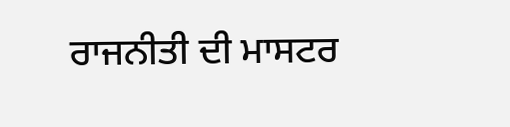ਰਾਜਨੀਤੀ ਦੀ ਮਾਸਟਰ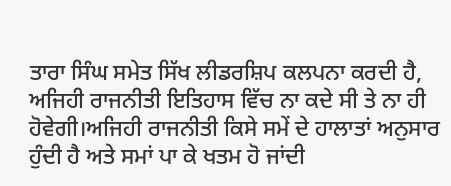ਤਾਰਾ ਸਿੰਘ ਸਮੇਤ ਸਿੱਖ ਲੀਡਰਸ਼ਿਪ ਕਲਪਨਾ ਕਰਦੀ ਹੈ, ਅਜਿਹੀ ਰਾਜਨੀਤੀ ਇਤਿਹਾਸ ਵਿੱਚ ਨਾ ਕਦੇ ਸੀ ਤੇ ਨਾ ਹੀ ਹੋਵੇਗੀ।ਅਜਿਹੀ ਰਾਜਨੀਤੀ ਕਿਸੇ ਸਮੇਂ ਦੇ ਹਾਲਾਤਾਂ ਅਨੁਸਾਰ ਹੁੰਦੀ ਹੈ ਅਤੇ ਸਮਾਂ ਪਾ ਕੇ ਖਤਮ ਹੋ ਜਾਂਦੀ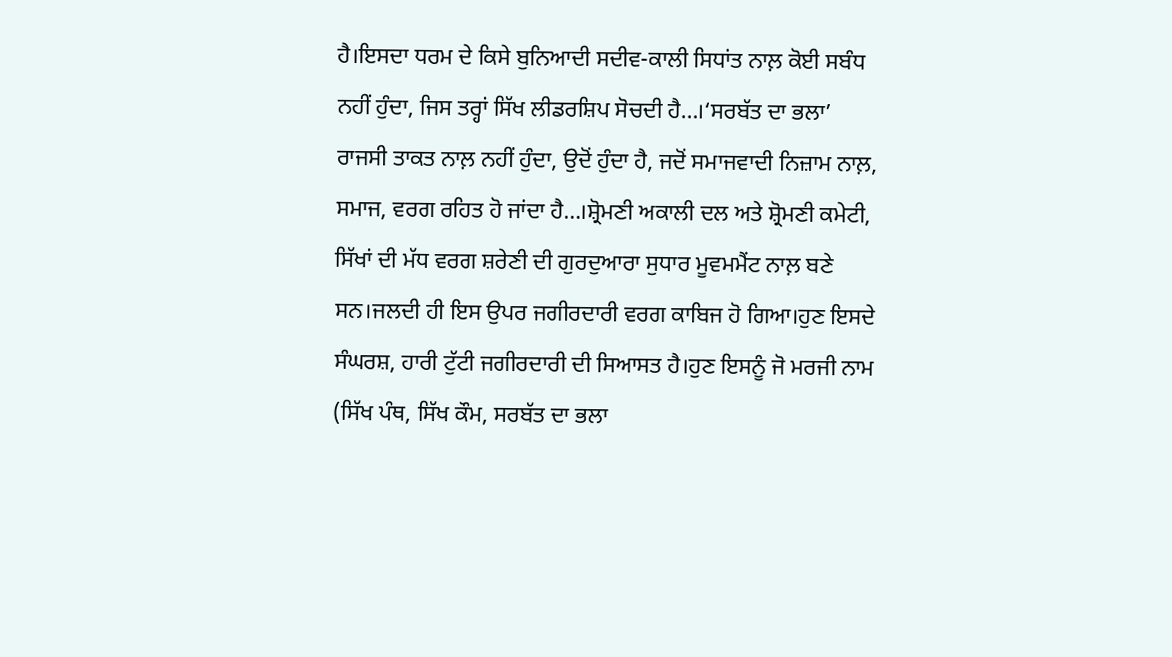ਹੈ।ਇਸਦਾ ਧਰਮ ਦੇ ਕਿਸੇ ਬੁਨਿਆਦੀ ਸਦੀਵ-ਕਾਲੀ ਸਿਧਾਂਤ ਨਾਲ਼ ਕੋਈ ਸਬੰਧ ਨਹੀਂ ਹੁੰਦਾ, ਜਿਸ ਤਰ੍ਹਾਂ ਸਿੱਖ ਲੀਡਰਸ਼ਿਪ ਸੋਚਦੀ ਹੈ…।‘ਸਰਬੱਤ ਦਾ ਭਲਾ’ ਰਾਜਸੀ ਤਾਕਤ ਨਾਲ਼ ਨਹੀਂ ਹੁੰਦਾ, ਉਦੋਂ ਹੁੰਦਾ ਹੈ, ਜਦੋਂ ਸਮਾਜਵਾਦੀ ਨਿਜ਼ਾਮ ਨਾਲ਼, ਸਮਾਜ, ਵਰਗ ਰਹਿਤ ਹੋ ਜਾਂਦਾ ਹੈ…।ਸ਼੍ਰੋਮਣੀ ਅਕਾਲੀ ਦਲ ਅਤੇ ਸ਼੍ਰੋਮਣੀ ਕਮੇਟੀ, ਸਿੱਖਾਂ ਦੀ ਮੱਧ ਵਰਗ ਸ਼ਰੇਣੀ ਦੀ ਗੁਰਦੁਆਰਾ ਸੁਧਾਰ ਮੂਵਮਮੈਂਟ ਨਾਲ਼ ਬਣੇ ਸਨ।ਜਲਦੀ ਹੀ ਇਸ ਉਪਰ ਜਗੀਰਦਾਰੀ ਵਰਗ ਕਾਬਿਜ ਹੋ ਗਿਆ।ਹੁਣ ਇਸਦੇ ਸੰਘਰਸ਼, ਹਾਰੀ ਟੁੱਟੀ ਜਗੀਰਦਾਰੀ ਦੀ ਸਿਆਸਤ ਹੈ।ਹੁਣ ਇਸਨੂੰ ਜੋ ਮਰਜੀ ਨਾਮ (ਸਿੱਖ ਪੰਥ, ਸਿੱਖ ਕੌਮ, ਸਰਬੱਤ ਦਾ ਭਲਾ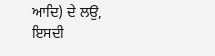ਆਦਿ) ਦੇ ਲਉ, ਇਸਦੀ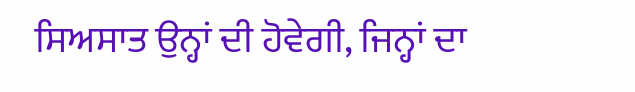ਸਿਅਸਾਤ ਉਨ੍ਹਾਂ ਦੀ ਹੋਵੇਗੀ, ਜਿਨ੍ਹਾਂ ਦਾ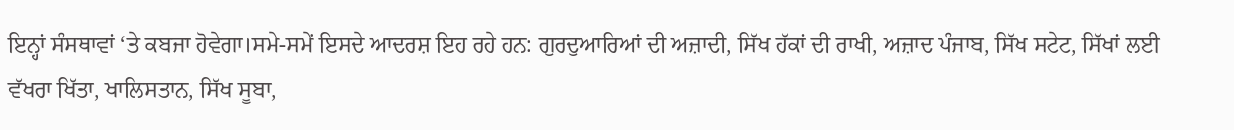ਇਨ੍ਹਾਂ ਸੰਸਥਾਵਾਂ ‘ਤੇ ਕਬਜਾ ਹੋਵੇਗਾ।ਸਮੇ-ਸਮੇਂ ਇਸਦੇ ਆਦਰਸ਼ ਇਹ ਰਹੇ ਹਨ: ਗੁਰਦੁਆਰਿਆਂ ਦੀ ਅਜ਼ਾਦੀ, ਸਿੱਖ ਹੱਕਾਂ ਦੀ ਰਾਖੀ, ਅਜ਼ਾਦ ਪੰਜਾਬ, ਸਿੱਖ ਸਟੇਟ, ਸਿੱਖਾਂ ਲਈ ਵੱਖਰਾ ਖਿੱਤਾ, ਖਾਲਿਸਤਾਨ, ਸਿੱਖ ਸੂਬਾ,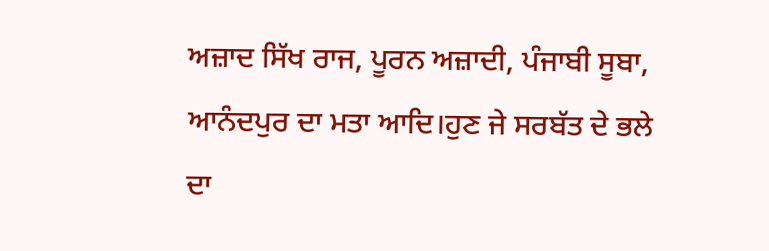ਅਜ਼ਾਦ ਸਿੱਖ ਰਾਜ, ਪੂਰਨ ਅਜ਼ਾਦੀ, ਪੰਜਾਬੀ ਸੂਬਾ, ਆਨੰਦਪੁਰ ਦਾ ਮਤਾ ਆਦਿ।ਹੁਣ ਜੇ ਸਰਬੱਤ ਦੇ ਭਲੇ ਦਾ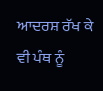ਆਦਰਸ਼ ਰੱਖ ਕੇ ਵੀ ਪੰਥ ਨੂੰ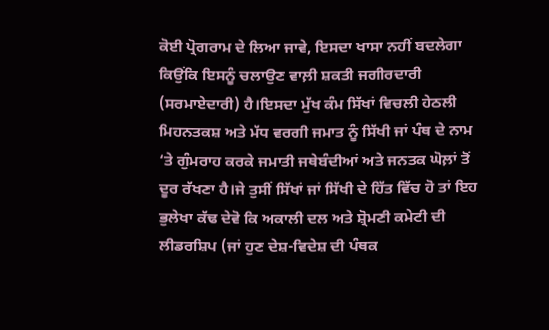ਕੋਈ ਪ੍ਰੋਗਰਾਮ ਦੇ ਲਿਆ ਜਾਵੇ, ਇਸਦਾ ਖਾਸਾ ਨਹੀਂ ਬਦਲੇਗਾ ਕਿਉਂਕਿ ਇਸਨੂੰ ਚਲਾਉਣ ਵਾਲ਼ੀ ਸ਼ਕਤੀ ਜਗੀਰਦਾਰੀ (ਸਰਮਾਏਦਾਰੀ) ਹੈ।ਇਸਦਾ ਮੁੱਖ ਕੰਮ ਸਿੱਖਾਂ ਵਿਚਲੀ ਹੇਠਲੀ ਮਿਹਨਤਕਸ਼ ਅਤੇ ਮੱਧ ਵਰਗੀ ਜਮਾਤ ਨੂੰ ਸਿੱਖੀ ਜਾਂ ਪੰਥ ਦੇ ਨਾਮ ‘ਤੇ ਗੁੰਮਰਾਹ ਕਰਕੇ ਜਮਾਤੀ ਜਥੇਬੰਦੀਆਂ ਅਤੇ ਜਨਤਕ ਘੋਲ਼ਾਂ ਤੋਂ ਦੂਰ ਰੱਖਣਾ ਹੈ।ਜੇ ਤੁਸੀਂ ਸਿੱਖਾਂ ਜਾਂ ਸਿੱਖੀ ਦੇ ਹਿੱਤ ਵਿੱਚ ਹੋ ਤਾਂ ਇਹ ਭੁਲੇਖਾ ਕੱਢ ਦੇਵੋ ਕਿ ਅਕਾਲੀ ਦਲ ਅਤੇ ਸ਼੍ਰੋਮਣੀ ਕਮੇਟੀ ਦੀ ਲੀਡਰਸ਼ਿਪ (ਜਾਂ ਹੁਣ ਦੇਸ਼-ਵਿਦੇਸ਼ ਦੀ ਪੰਥਕ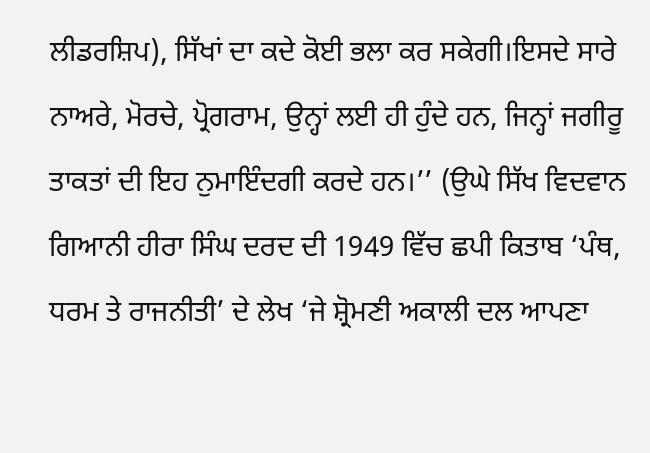ਲੀਡਰਸ਼ਿਪ), ਸਿੱਖਾਂ ਦਾ ਕਦੇ ਕੋਈ ਭਲਾ ਕਰ ਸਕੇਗੀ।ਇਸਦੇ ਸਾਰੇ ਨਾਅਰੇ, ਮੋਰਚੇ, ਪ੍ਰੋਗਰਾਮ, ਉਨ੍ਹਾਂ ਲਈ ਹੀ ਹੁੰਦੇ ਹਨ, ਜਿਨ੍ਹਾਂ ਜਗੀਰੂ ਤਾਕਤਾਂ ਦੀ ਇਹ ਨੁਮਾਇੰਦਗੀ ਕਰਦੇ ਹਨ।’’ (ਉਘੇ ਸਿੱਖ ਵਿਦਵਾਨ ਗਿਆਨੀ ਹੀਰਾ ਸਿੰਘ ਦਰਦ ਦੀ 1949 ਵਿੱਚ ਛਪੀ ਕਿਤਾਬ ‘ਪੰਥ, ਧਰਮ ਤੇ ਰਾਜਨੀਤੀ’ ਦੇ ਲੇਖ ‘ਜੇ ਸ਼੍ਰੋਮਣੀ ਅਕਾਲੀ ਦਲ ਆਪਣਾ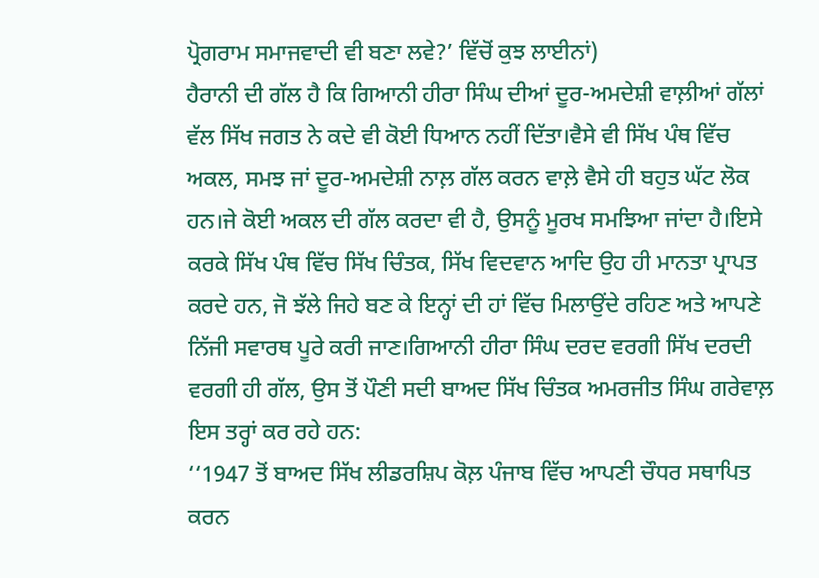ਪ੍ਰੋਗਰਾਮ ਸਮਾਜਵਾਦੀ ਵੀ ਬਣਾ ਲਵੇ?’ ਵਿੱਚੋਂ ਕੁਝ ਲਾਈਨਾਂ)
ਹੈਰਾਨੀ ਦੀ ਗੱਲ ਹੈ ਕਿ ਗਿਆਨੀ ਹੀਰਾ ਸਿੰਘ ਦੀਆਂ ਦੂਰ-ਅਮਦੇਸ਼ੀ ਵਾਲ਼ੀਆਂ ਗੱਲਾਂ ਵੱਲ ਸਿੱਖ ਜਗਤ ਨੇ ਕਦੇ ਵੀ ਕੋਈ ਧਿਆਨ ਨਹੀਂ ਦਿੱਤਾ।ਵੈਸੇ ਵੀ ਸਿੱਖ ਪੰਥ ਵਿੱਚ ਅਕਲ, ਸਮਝ ਜਾਂ ਦੂਰ-ਅਮਦੇਸ਼ੀ ਨਾਲ਼ ਗੱਲ ਕਰਨ ਵਾਲ਼ੇ ਵੈਸੇ ਹੀ ਬਹੁਤ ਘੱਟ ਲੋਕ ਹਨ।ਜੇ ਕੋਈ ਅਕਲ ਦੀ ਗੱਲ ਕਰਦਾ ਵੀ ਹੈ, ਉਸਨੂੰ ਮੂਰਖ ਸਮਝਿਆ ਜਾਂਦਾ ਹੈ।ਇਸੇ ਕਰਕੇ ਸਿੱਖ ਪੰਥ ਵਿੱਚ ਸਿੱਖ ਚਿੰਤਕ, ਸਿੱਖ ਵਿਦਵਾਨ ਆਦਿ ਉਹ ਹੀ ਮਾਨਤਾ ਪ੍ਰਾਪਤ ਕਰਦੇ ਹਨ, ਜੋ ਝੱਲੇ ਜਿਹੇ ਬਣ ਕੇ ਇਨ੍ਹਾਂ ਦੀ ਹਾਂ ਵਿੱਚ ਮਿਲਾਉਂਦੇ ਰਹਿਣ ਅਤੇ ਆਪਣੇ ਨਿੱਜੀ ਸਵਾਰਥ ਪੂਰੇ ਕਰੀ ਜਾਣ।ਗਿਆਨੀ ਹੀਰਾ ਸਿੰਘ ਦਰਦ ਵਰਗੀ ਸਿੱਖ ਦਰਦੀ ਵਰਗੀ ਹੀ ਗੱਲ, ਉਸ ਤੋਂ ਪੌਣੀ ਸਦੀ ਬਾਅਦ ਸਿੱਖ ਚਿੰਤਕ ਅਮਰਜੀਤ ਸਿੰਘ ਗਰੇਵਾਲ਼ ਇਸ ਤਰ੍ਹਾਂ ਕਰ ਰਹੇ ਹਨ:
‘‘1947 ਤੋਂ ਬਾਅਦ ਸਿੱਖ ਲੀਡਰਸ਼ਿਪ ਕੋਲ਼ ਪੰਜਾਬ ਵਿੱਚ ਆਪਣੀ ਚੌਧਰ ਸਥਾਪਿਤ ਕਰਨ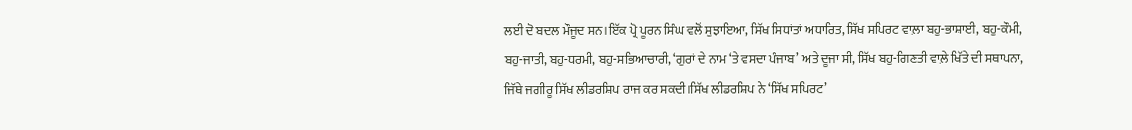ਲਈ ਦੋ ਬਦਲ ਮੌਜੂਦ ਸਨ।ਇੱਕ ਪ੍ਰੋ ਪੂਰਨ ਸਿੰਘ ਵਲੋਂ ਸੁਝਾਇਆ, ਸਿੱਖ ਸਿਧਾਂਤਾਂ ਅਧਾਰਿਤ, ਸਿੱਖ ਸਪਿਰਟ ਵਾਲ਼ਾ ਬਹੁ-ਭਾਸ਼ਾਈ, ਬਹੁ-ਕੌਮੀ, ਬਹੁ-ਜਾਤੀ, ਬਹੁ-ਧਰਮੀ, ਬਹੁ-ਸਭਿਆਚਾਰੀ, ‘ਗੁਰਾਂ ਦੇ ਨਾਮ ‘ਤੇ ਵਸਦਾ ਪੰਜਾਬ’ ਅਤੇ ਦੂਜਾ ਸੀ, ਸਿੱਖ ਬਹੁ-ਗਿਣਤੀ ਵਾਲ਼ੇ ਖਿੱਤੇ ਦੀ ਸਥਾਪਨਾ, ਜਿੱਥੇ ਜਗੀਰੂ ਸਿੱਖ ਲੀਡਰਸ਼ਿਪ ਰਾਜ ਕਰ ਸਕਦੀ।ਸਿੱਖ ਲੀਡਰਸ਼ਿਪ ਨੇ ‘ਸਿੱਖ ਸਪਿਰਟ’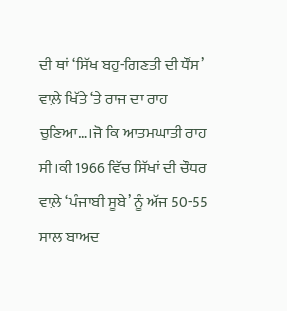ਦੀ ਥਾਂ ‘ਸਿੱਖ ਬਹੁ-ਗਿਣਤੀ ਦੀ ਧੌਂਸ’ ਵਾਲ਼ੇ ਖਿੱਤੇ ‘ਤੇ ਰਾਜ ਦਾ ਰਾਹ ਚੁਣਿਆ…।ਜੋ ਕਿ ਆਤਮਘਾਤੀ ਰਾਹ ਸੀ।ਕੀ 1966 ਵਿੱਚ ਸਿੱਖਾਂ ਦੀ ਚੌਧਰ ਵਾਲ਼ੇ ‘ਪੰਜਾਬੀ ਸੂਬੇ’ ਨੂੰ ਅੱਜ 50-55 ਸਾਲ ਬਾਅਦ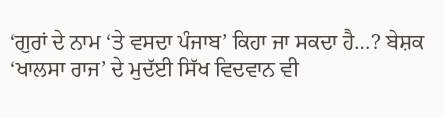‘ਗੁਰਾਂ ਦੇ ਨਾਮ ‘ਤੇ ਵਸਦਾ ਪੰਜਾਬ’ ਕਿਹਾ ਜਾ ਸਕਦਾ ਹੈ…? ਬੇਸ਼ਕ ‘ਖਾਲਸਾ ਰਾਜ’ ਦੇ ਮੁਦੱਈ ਸਿੱਖ ਵਿਦਵਾਨ ਵੀ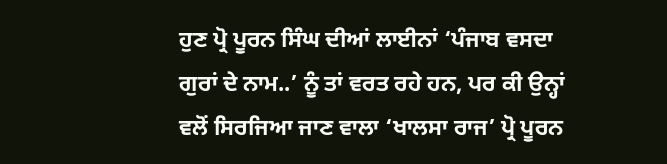ਹੁਣ ਪ੍ਰੋ ਪੂਰਨ ਸਿੰਘ ਦੀਆਂ ਲਾਈਨਾਂ ‘ਪੰਜਾਬ ਵਸਦਾ ਗੁਰਾਂ ਦੇ ਨਾਮ..’ ਨੂੰ ਤਾਂ ਵਰਤ ਰਹੇ ਹਨ, ਪਰ ਕੀ ਉਨ੍ਹਾਂ ਵਲੋਂ ਸਿਰਜਿਆ ਜਾਣ ਵਾਲਾ ‘ਖਾਲਸਾ ਰਾਜ’ ਪ੍ਰੋ ਪੂਰਨ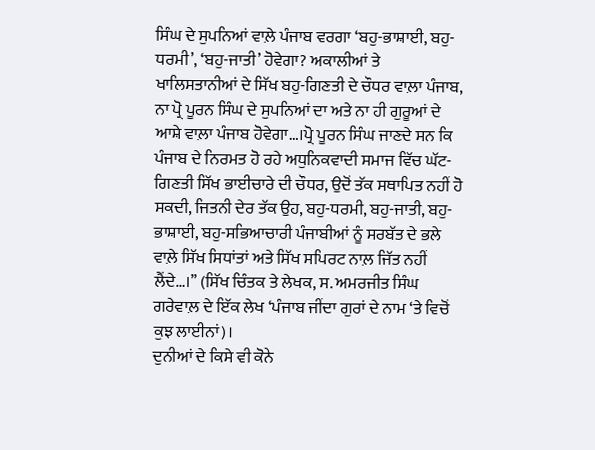ਸਿੰਘ ਦੇ ਸੁਪਨਿਆਂ ਵਾਲ਼ੇ ਪੰਜਾਬ ਵਰਗਾ ‘ਬਹੁ-ਭਾਸ਼ਾਈ, ਬਹੁ-ਧਰਮੀ’, ‘ਬਹੁ-ਜਾਤੀ’ ਹੋਵੇਗਾ? ਅਕਾਲੀਆਂ ਤੇ ਖਾਲਿਸਤਾਨੀਆਂ ਦੇ ਸਿੱਖ ਬਹੁ-ਗਿਣਤੀ ਦੇ ਚੌਧਰ ਵਾਲ਼ਾ ਪੰਜਾਬ, ਨਾ ਪ੍ਰੋ ਪੂਰਨ ਸਿੰਘ ਦੇ ਸੁਪਨਿਆਂ ਦਾ ਅਤੇ ਨਾ ਹੀ ਗੁਰੂਆਂ ਦੇ ਆਸ਼ੇ ਵਾਲ਼ਾ ਪੰਜਾਬ ਹੋਵੇਗਾ…।ਪ੍ਰੋ ਪੂਰਨ ਸਿੰਘ ਜਾਣਦੇ ਸਨ ਕਿ ਪੰਜਾਬ ਦੇ ਨਿਰਮਤ ਹੋ ਰਹੇ ਅਧੁਨਿਕਵਾਦੀ ਸਮਾਜ ਵਿੱਚ ਘੱਟ-ਗਿਣਤੀ ਸਿੱਖ ਭਾਈਚਾਰੇ ਦੀ ਚੌਧਰ, ਉਦੋਂ ਤੱਕ ਸਥਾਪਿਤ ਨਹੀਂ ਹੋ ਸਕਦੀ, ਜਿਤਨੀ ਦੇਰ ਤੱਕ ਉਹ, ਬਹੁ-ਧਰਮੀ, ਬਹੁ-ਜਾਤੀ, ਬਹੁ-ਭਾਸ਼ਾਈ, ਬਹੁ-ਸਭਿਆਚਾਰੀ ਪੰਜਾਬੀਆਂ ਨੂੰ ਸਰਬੱਤ ਦੇ ਭਲੇ ਵਾਲ਼ੇ ਸਿੱਖ ਸਿਧਾਂਤਾਂ ਅਤੇ ਸਿੱਖ ਸਪਿਰਟ ਨਾਲ਼ ਜਿੱਤ ਨਹੀਂ ਲੈਂਦੇ…।’’ (ਸਿੱਖ ਚਿੰਤਕ ਤੇ ਲੇਖਕ, ਸ. ਅਮਰਜੀਤ ਸਿੰਘ ਗਰੇਵਾਲ਼ ਦੇ ਇੱਕ ਲੇਖ ‘ਪੰਜਾਬ ਜੀਂਦਾ ਗੁਰਾਂ ਦੇ ਨਾਮ ‘ਤੇ ਵਿਚੋਂ ਕੁਝ ਲਾਈਨਾਂ)।
ਦੁਨੀਆਂ ਦੇ ਕਿਸੇ ਵੀ ਕੋਨੇ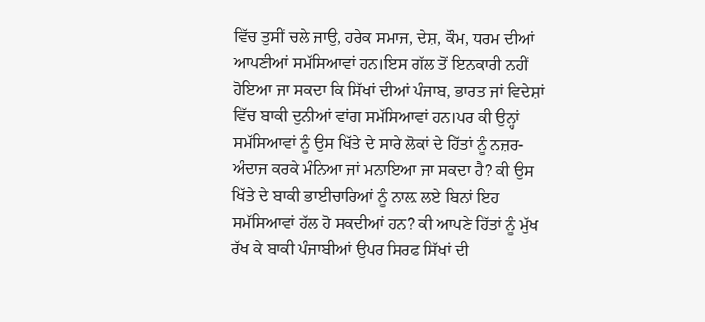ਵਿੱਚ ਤੁਸੀਂ ਚਲੇ ਜਾਉ, ਹਰੇਕ ਸਮਾਜ, ਦੇਸ਼, ਕੌਮ, ਧਰਮ ਦੀਆਂ ਆਪਣੀਆਂ ਸਮੱਸਿਆਵਾਂ ਹਨ।ਇਸ ਗੱਲ ਤੋਂ ਇਨਕਾਰੀ ਨਹੀਂ ਹੋਇਆ ਜਾ ਸਕਦਾ ਕਿ ਸਿੱਖਾਂ ਦੀਆਂ ਪੰਜਾਬ, ਭਾਰਤ ਜਾਂ ਵਿਦੇਸ਼ਾਂ ਵਿੱਚ ਬਾਕੀ ਦੁਨੀਆਂ ਵਾਂਗ ਸਮੱਸਿਆਵਾਂ ਹਨ।ਪਰ ਕੀ ਉਨ੍ਹਾਂ ਸਮੱਸਿਆਵਾਂ ਨੂੰ ਉਸ ਖਿੱਤੇ ਦੇ ਸਾਰੇ ਲੋਕਾਂ ਦੇ ਹਿੱਤਾਂ ਨੂੰ ਨਜ਼ਰ-ਅੰਦਾਜ ਕਰਕੇ ਮੰਨਿਆ ਜਾਂ ਮਨਾਇਆ ਜਾ ਸਕਦਾ ਹੈ? ਕੀ ਉਸ ਖਿੱਤੇ ਦੇ ਬਾਕੀ ਭਾਈਚਾਰਿਆਂ ਨੂੰ ਨਾਲ਼ ਲਏ ਬਿਨਾਂ ਇਹ ਸਮੱਸਿਆਵਾਂ ਹੱਲ ਹੋ ਸਕਦੀਆਂ ਹਨ? ਕੀ ਆਪਣੇ ਹਿੱਤਾਂ ਨੂੰ ਮੁੱਖ ਰੱਖ ਕੇ ਬਾਕੀ ਪੰਜਾਬੀਆਂ ਉਪਰ ਸਿਰਫ ਸਿੱਖਾਂ ਦੀ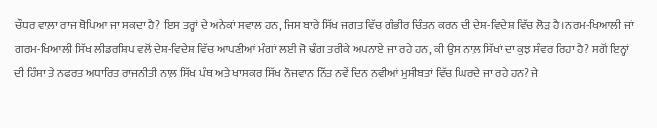ਚੌਧਰ ਵਾਲ਼ਾ ਰਾਜ ਥੋਪਿਆ ਜਾ ਸਕਦਾ ਹੈ? ਇਸ ਤਰ੍ਹਾਂ ਦੇ ਅਨੇਕਾਂ ਸਵਾਲ ਹਨ, ਜਿਸ ਬਾਰੇ ਸਿੱਖ ਜਗਤ ਵਿੱਚ ਗੰਭੀਰ ਚਿੰਤਨ ਕਰਨ ਦੀ ਦੇਸ਼-ਵਿਦੇਸ਼ ਵਿੱਚ ਲੋੜ ਹੈ।ਨਰਮ-ਖਿਆਲੀ ਜਾਂ ਗਰਮ-ਖਿਆਲੀ ਸਿੱਖ ਲੀਡਰਸ਼ਿਪ ਵਲੋਂ ਦੇਸ਼-ਵਿਦੇਸ਼ ਵਿੱਚ ਆਪਣੀਆਂ ਮੰਗਾਂ ਲਈ ਜੋ ਢੰਗ ਤਰੀਕੇ ਅਪਨਾਏ ਜਾ ਰਹੇ ਹਨ, ਕੀ ਉਸ ਨਾਲ਼ ਸਿੱਖਾਂ ਦਾ ਕੁਝ ਸੰਵਰ ਰਿਹਾ ਹੈ? ਸਗੋਂ ਇਨ੍ਹਾਂ ਦੀ ਹਿੰਸਾ ਤੇ ਨਫਰਤ ਅਧਾਰਿਤ ਰਾਜਨੀਤੀ ਨਾਲ਼ ਸਿੱਖ ਪੰਥ ਅਤੇ ਖਾਸਕਰ ਸਿੱਖ ਨੌਜਵਾਨ ਨਿੱਤ ਨਵੇਂ ਦਿਨ ਨਵੀਆਂ ਮੁਸੀਬਤਾਂ ਵਿੱਚ ਘਿਰਦੇ ਜਾ ਰਹੇ ਹਨ? ਜੇ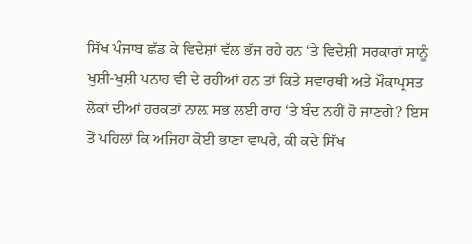ਸਿੱਖ ਪੰਜਾਬ ਛੱਡ ਕੇ ਵਿਦੇਸ਼ਾਂ ਵੱਲ ਭੱਜ ਰਹੇ ਹਨ ‘ਤੇ ਵਿਦੇਸ਼ੀ ਸਰਕਾਰਾਂ ਸਾਨੂੰ ਖੁਸ਼ੀ-ਖੁਸ਼ੀ ਪਨਾਹ ਵੀ ਦੇ ਰਹੀਆਂ ਹਨ ਤਾਂ ਕਿਤੇ ਸਵਾਰਥੀ ਅਤੇ ਮੌਕਾਪ੍ਰਸਤ ਲੋਕਾਂ ਦੀਆਂ ਹਰਕਤਾਂ ਨਾਲ਼ ਸਭ ਲਈ ਰਾਹ ‘ਤੇ ਬੰਦ ਨਹੀਂ ਹੋ ਜਾਣਗੇ? ਇਸ ਤੋਂ ਪਹਿਲਾਂ ਕਿ ਅਜਿਹਾ ਕੋਈ ਭਾਣਾ ਵਾਪਰੇ, ਕੀ ਕਦੇ ਸਿੱਖ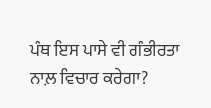ਪੰਥ ਇਸ ਪਾਸੇ ਵੀ ਗੰਭੀਰਤਾ ਨਾਲ਼ ਵਿਚਾਰ ਕਰੇਗਾ?